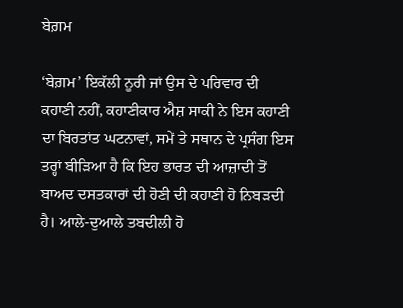ਬੇਗ਼ਮ

‘ਬੇਗ਼ਮ’ ਇਕੱਲੀ ਨੂਰੀ ਜਾਂ ਉਸ ਦੇ ਪਰਿਵਾਰ ਦੀ ਕਹਾਣੀ ਨਹੀਂ, ਕਹਾਣੀਕਾਰ ਐਸ਼ ਸਾਕੀ ਨੇ ਇਸ ਕਹਾਣੀ ਦਾ ਬਿਰਤਾਂਤ ਘਟਨਾਵਾਂ, ਸਮੇਂ ਤੇ ਸਥਾਨ ਦੇ ਪ੍ਰਸੰਗ ਇਸ ਤਰ੍ਹਾਂ ਬੀੜਿਆ ਹੈ ਕਿ ਇਹ ਭਾਰਤ ਦੀ ਆਜ਼ਾਦੀ ਤੋਂ ਬਾਅਦ ਦਸਤਕਾਰਾਂ ਦੀ ਹੋਣੀ ਦੀ ਕਹਾਣੀ ਹੋ ਨਿਬੜਦੀ ਹੈ। ਆਲੇ-ਦੁਆਲੇ ਤਬਦੀਲੀ ਹੋ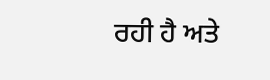ਰਹੀ ਹੈ ਅਤੇ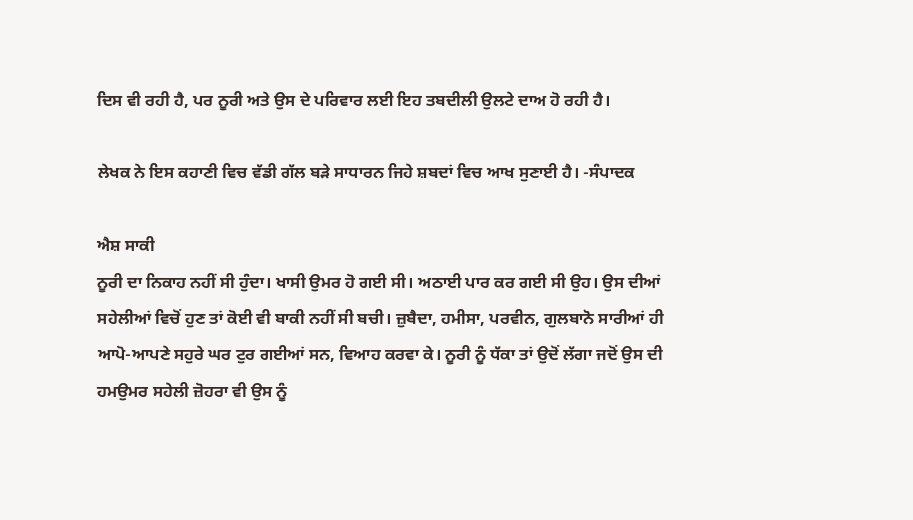ਦਿਸ ਵੀ ਰਹੀ ਹੈ, ਪਰ ਨੂਰੀ ਅਤੇ ਉਸ ਦੇ ਪਰਿਵਾਰ ਲਈ ਇਹ ਤਬਦੀਲੀ ਉਲਟੇ ਦਾਅ ਹੋ ਰਹੀ ਹੈ।

ਲੇਖਕ ਨੇ ਇਸ ਕਹਾਣੀ ਵਿਚ ਵੱਡੀ ਗੱਲ ਬੜੇ ਸਾਧਾਰਨ ਜਿਹੇ ਸ਼ਬਦਾਂ ਵਿਚ ਆਖ ਸੁਣਾਈ ਹੈ। -ਸੰਪਾਦਕ

ਐਸ਼ ਸਾਕੀ
ਨੂਰੀ ਦਾ ਨਿਕਾਹ ਨਹੀਂ ਸੀ ਹੁੰਦਾ। ਖਾਸੀ ਉਮਰ ਹੋ ਗਈ ਸੀ। ਅਠਾਈ ਪਾਰ ਕਰ ਗਈ ਸੀ ਉਹ। ਉਸ ਦੀਆਂ ਸਹੇਲੀਆਂ ਵਿਚੋਂ ਹੁਣ ਤਾਂ ਕੋਈ ਵੀ ਬਾਕੀ ਨਹੀਂ ਸੀ ਬਚੀ। ਜ਼ੁਬੈਦਾ, ਹਮੀਸਾ, ਪਰਵੀਨ, ਗੁਲਬਾਨੋ ਸਾਰੀਆਂ ਹੀ ਆਪੋ-ਆਪਣੇ ਸਹੁਰੇ ਘਰ ਟੁਰ ਗਈਆਂ ਸਨ, ਵਿਆਹ ਕਰਵਾ ਕੇ। ਨੂਰੀ ਨੂੰ ਧੱਕਾ ਤਾਂ ਉਦੋਂ ਲੱਗਾ ਜਦੋਂ ਉਸ ਦੀ ਹਮਉਮਰ ਸਹੇਲੀ ਜ਼ੋਹਰਾ ਵੀ ਉਸ ਨੂੰ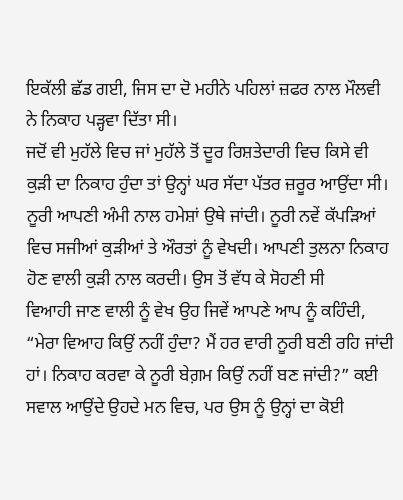ਇਕੱਲੀ ਛੱਡ ਗਈ, ਜਿਸ ਦਾ ਦੋ ਮਹੀਨੇ ਪਹਿਲਾਂ ਜ਼ਫਰ ਨਾਲ ਮੌਲਵੀ ਨੇ ਨਿਕਾਹ ਪੜ੍ਹਵਾ ਦਿੱਤਾ ਸੀ।
ਜਦੋਂ ਵੀ ਮੁਹੱਲੇ ਵਿਚ ਜਾਂ ਮੁਹੱਲੇ ਤੋਂ ਦੂਰ ਰਿਸ਼ਤੇਦਾਰੀ ਵਿਚ ਕਿਸੇ ਵੀ ਕੁੜੀ ਦਾ ਨਿਕਾਹ ਹੁੰਦਾ ਤਾਂ ਉਨ੍ਹਾਂ ਘਰ ਸੱਦਾ ਪੱਤਰ ਜ਼ਰੂਰ ਆਉਂਦਾ ਸੀ। ਨੂਰੀ ਆਪਣੀ ਅੰਮੀ ਨਾਲ ਹਮੇਸ਼ਾਂ ਉਥੇ ਜਾਂਦੀ। ਨੂਰੀ ਨਵੇਂ ਕੱਪੜਿਆਂ ਵਿਚ ਸਜੀਆਂ ਕੁੜੀਆਂ ਤੇ ਔਰਤਾਂ ਨੂੰ ਵੇਖਦੀ। ਆਪਣੀ ਤੁਲਨਾ ਨਿਕਾਹ ਹੋਣ ਵਾਲੀ ਕੁੜੀ ਨਾਲ ਕਰਦੀ। ਉਸ ਤੋਂ ਵੱਧ ਕੇ ਸੋਹਣੀ ਸੀ
ਵਿਆਹੀ ਜਾਣ ਵਾਲੀ ਨੂੰ ਵੇਖ ਉਹ ਜਿਵੇਂ ਆਪਣੇ ਆਪ ਨੂੰ ਕਹਿੰਦੀ, “ਮੇਰਾ ਵਿਆਹ ਕਿਉਂ ਨਹੀਂ ਹੁੰਦਾ? ਮੈਂ ਹਰ ਵਾਰੀ ਨੂਰੀ ਬਣੀ ਰਹਿ ਜਾਂਦੀ ਹਾਂ। ਨਿਕਾਹ ਕਰਵਾ ਕੇ ਨੂਰੀ ਬੇਗ਼ਮ ਕਿਉਂ ਨਹੀਂ ਬਣ ਜਾਂਦੀ?” ਕਈ ਸਵਾਲ ਆਉਂਦੇ ਉਹਦੇ ਮਨ ਵਿਚ, ਪਰ ਉਸ ਨੂੰ ਉਨ੍ਹਾਂ ਦਾ ਕੋਈ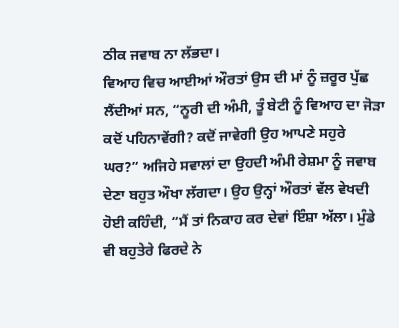ਠੀਕ ਜਵਾਬ ਨਾ ਲੱਭਦਾ।
ਵਿਆਹ ਵਿਚ ਆਈਆਂ ਔਰਤਾਂ ਉਸ ਦੀ ਮਾਂ ਨੂੰ ਜ਼ਰੂਰ ਪੁੱਛ ਲੈਂਦੀਆਂ ਸਨ, “ਨੂਰੀ ਦੀ ਅੰਮੀ, ਤੂੰ ਬੇਟੀ ਨੂੰ ਵਿਆਹ ਦਾ ਜੋੜਾ ਕਦੋਂ ਪਹਿਨਾਵੇਂਗੀ? ਕਦੋਂ ਜਾਵੇਗੀ ਉਹ ਆਪਣੇ ਸਹੁਰੇ ਘਰ?” ਅਜਿਹੇ ਸਵਾਲਾਂ ਦਾ ਉਹਦੀ ਅੰਮੀ ਰੇਸ਼ਮਾ ਨੂੰ ਜਵਾਬ ਦੇਣਾ ਬਹੁਤ ਔਖਾ ਲੱਗਦਾ। ਉਹ ਉਨ੍ਹਾਂ ਔਰਤਾਂ ਵੱਲ ਵੇਖਦੀ ਹੋਈ ਕਹਿੰਦੀ, “ਮੈਂ ਤਾਂ ਨਿਕਾਹ ਕਰ ਦੇਵਾਂ ਇੰਸ਼ਾ ਅੱਲਾ। ਮੁੰਡੇ ਵੀ ਬਹੁਤੇਰੇ ਫਿਰਦੇ ਨੇ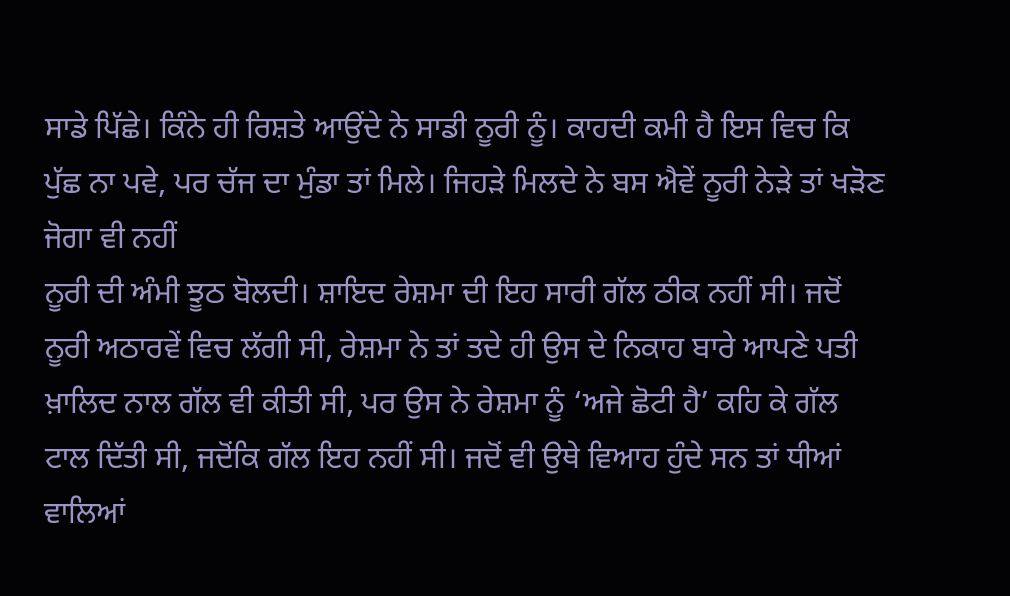ਸਾਡੇ ਪਿੱਛੇ। ਕਿੰਨੇ ਹੀ ਰਿਸ਼ਤੇ ਆਉਂਦੇ ਨੇ ਸਾਡੀ ਨੂਰੀ ਨੂੰ। ਕਾਹਦੀ ਕਮੀ ਹੈ ਇਸ ਵਿਚ ਕਿ ਪੁੱਛ ਨਾ ਪਵੇ, ਪਰ ਚੱਜ ਦਾ ਮੁੰਡਾ ਤਾਂ ਮਿਲੇ। ਜਿਹੜੇ ਮਿਲਦੇ ਨੇ ਬਸ ਐਵੇਂ ਨੂਰੀ ਨੇੜੇ ਤਾਂ ਖੜੋਣ ਜੋਗਾ ਵੀ ਨਹੀਂ
ਨੂਰੀ ਦੀ ਅੰਮੀ ਝੂਠ ਬੋਲਦੀ। ਸ਼ਾਇਦ ਰੇਸ਼ਮਾ ਦੀ ਇਹ ਸਾਰੀ ਗੱਲ ਠੀਕ ਨਹੀਂ ਸੀ। ਜਦੋਂ ਨੂਰੀ ਅਠਾਰਵੇਂ ਵਿਚ ਲੱਗੀ ਸੀ, ਰੇਸ਼ਮਾ ਨੇ ਤਾਂ ਤਦੇ ਹੀ ਉਸ ਦੇ ਨਿਕਾਹ ਬਾਰੇ ਆਪਣੇ ਪਤੀ ਖ਼ਾਲਿਦ ਨਾਲ ਗੱਲ ਵੀ ਕੀਤੀ ਸੀ, ਪਰ ਉਸ ਨੇ ਰੇਸ਼ਮਾ ਨੂੰ ‘ਅਜੇ ਛੋਟੀ ਹੈ’ ਕਹਿ ਕੇ ਗੱਲ ਟਾਲ ਦਿੱਤੀ ਸੀ, ਜਦੋਂਕਿ ਗੱਲ ਇਹ ਨਹੀਂ ਸੀ। ਜਦੋਂ ਵੀ ਉਥੇ ਵਿਆਹ ਹੁੰਦੇ ਸਨ ਤਾਂ ਧੀਆਂ ਵਾਲਿਆਂ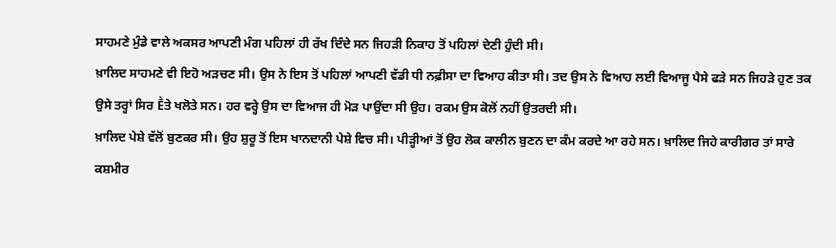ਸਾਹਮਣੇ ਮੁੰਡੇ ਵਾਲੇ ਅਕਸਰ ਆਪਣੀ ਮੰਗ ਪਹਿਲਾਂ ਹੀ ਰੱਖ ਦਿੰਦੇ ਸਨ ਜਿਹੜੀ ਨਿਕਾਹ ਤੋਂ ਪਹਿਲਾਂ ਦੇਣੀ ਹੁੰਦੀ ਸੀ।
ਖ਼ਾਲਿਦ ਸਾਹਮਣੇ ਵੀ ਇਹੋ ਅੜਚਣ ਸੀ। ਉਸ ਨੇ ਇਸ ਤੋਂ ਪਹਿਲਾਂ ਆਪਣੀ ਵੱਡੀ ਧੀ ਨਫ਼ੀਸਾ ਦਾ ਵਿਆਹ ਕੀਤਾ ਸੀ। ਤਦ ਉਸ ਨੇ ਵਿਆਹ ਲਈ ਵਿਆਜੂ ਪੈਸੇ ਫੜੇ ਸਨ ਜਿਹੜੇ ਹੁਣ ਤਕ ਉਸੇ ਤਰ੍ਹਾਂ ਸਿਰ Ḕਤੇ ਖਲੋਤੇ ਸਨ। ਹਰ ਵਰ੍ਹੇ ਉਸ ਦਾ ਵਿਆਜ ਹੀ ਮੋੜ ਪਾਉਂਦਾ ਸੀ ਉਹ। ਰਕਮ ਉਸ ਕੋਲੋਂ ਨਹੀਂ ਉਤਰਦੀ ਸੀ।
ਖ਼ਾਲਿਦ ਪੇਸ਼ੇ ਵੱਲੋਂ ਬੁਣਕਰ ਸੀ। ਉਹ ਸ਼ੁਰੂ ਤੋਂ ਇਸ ਖਾਨਦਾਨੀ ਪੇਸ਼ੇ ਵਿਚ ਸੀ। ਪੀੜ੍ਹੀਆਂ ਤੋਂ ਉਹ ਲੋਕ ਕਾਲੀਨ ਬੁਣਨ ਦਾ ਕੰਮ ਕਰਦੇ ਆ ਰਹੇ ਸਨ। ਖ਼ਾਲਿਦ ਜਿਹੇ ਕਾਰੀਗਰ ਤਾਂ ਸਾਰੇ ਕਸ਼ਮੀਰ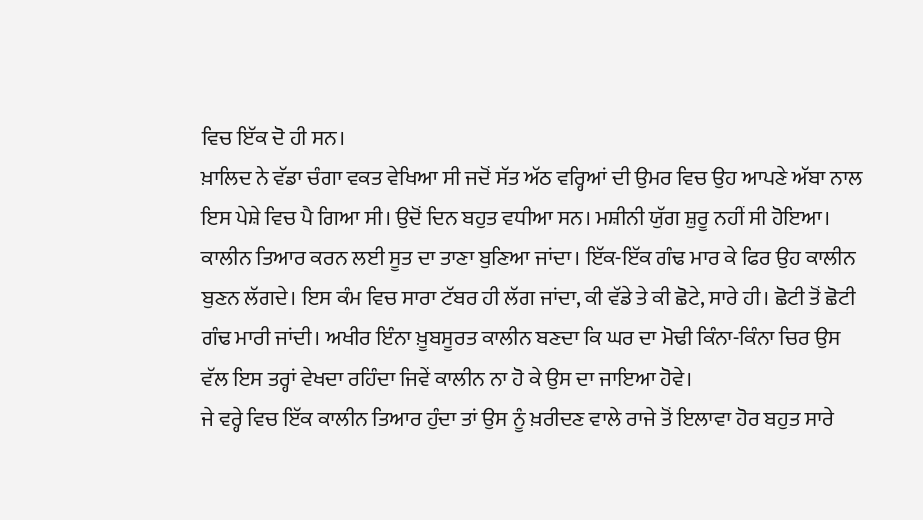ਵਿਚ ਇੱਕ ਦੋ ਹੀ ਸਨ।
ਖ਼ਾਲਿਦ ਨੇ ਵੱਡਾ ਚੰਗਾ ਵਕਤ ਵੇਖਿਆ ਸੀ ਜਦੋਂ ਸੱਤ ਅੱਠ ਵਰ੍ਹਿਆਂ ਦੀ ਉਮਰ ਵਿਚ ਉਹ ਆਪਣੇ ਅੱਬਾ ਨਾਲ ਇਸ ਪੇਸ਼ੇ ਵਿਚ ਪੈ ਗਿਆ ਸੀ। ਉਦੋਂ ਦਿਨ ਬਹੁਤ ਵਧੀਆ ਸਨ। ਮਸ਼ੀਨੀ ਯੁੱਗ ਸ਼ੁਰੂ ਨਹੀਂ ਸੀ ਹੋਇਆ। ਕਾਲੀਨ ਤਿਆਰ ਕਰਨ ਲਈ ਸੂਤ ਦਾ ਤਾਣਾ ਬੁਣਿਆ ਜਾਂਦਾ। ਇੱਕ-ਇੱਕ ਗੰਢ ਮਾਰ ਕੇ ਫਿਰ ਉਹ ਕਾਲੀਨ ਬੁਣਨ ਲੱਗਦੇ। ਇਸ ਕੰਮ ਵਿਚ ਸਾਰਾ ਟੱਬਰ ਹੀ ਲੱਗ ਜਾਂਦਾ, ਕੀ ਵੱਡੇ ਤੇ ਕੀ ਛੋਟੇ, ਸਾਰੇ ਹੀ। ਛੋਟੀ ਤੋਂ ਛੋਟੀ ਗੰਢ ਮਾਰੀ ਜਾਂਦੀ। ਅਖੀਰ ਇੰਨਾ ਖ਼ੂਬਸੂਰਤ ਕਾਲੀਨ ਬਣਦਾ ਕਿ ਘਰ ਦਾ ਮੋਢੀ ਕਿੰਨਾ-ਕਿੰਨਾ ਚਿਰ ਉਸ ਵੱਲ ਇਸ ਤਰ੍ਹਾਂ ਵੇਖਦਾ ਰਹਿੰਦਾ ਜਿਵੇਂ ਕਾਲੀਨ ਨਾ ਹੋ ਕੇ ਉਸ ਦਾ ਜਾਇਆ ਹੋਵੇ।
ਜੇ ਵਰ੍ਹੇ ਵਿਚ ਇੱਕ ਕਾਲੀਨ ਤਿਆਰ ਹੁੰਦਾ ਤਾਂ ਉਸ ਨੂੰ ਖ਼ਰੀਦਣ ਵਾਲੇ ਰਾਜੇ ਤੋਂ ਇਲਾਵਾ ਹੋਰ ਬਹੁਤ ਸਾਰੇ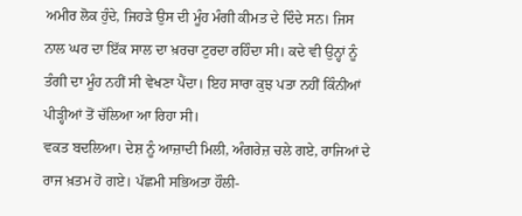ਅਮੀਰ ਲੋਕ ਹੁੰਦੇ, ਜਿਹੜੇ ਉਸ ਦੀ ਮੂੰਹ ਮੰਗੀ ਕੀਮਤ ਦੇ ਦਿੰਦੇ ਸਨ। ਜਿਸ ਨਾਲ ਘਰ ਦਾ ਇੱਕ ਸਾਲ ਦਾ ਖ਼ਰਚਾ ਟੁਰਦਾ ਰਹਿੰਦਾ ਸੀ। ਕਦੇ ਵੀ ਉਨ੍ਹਾਂ ਨੂੰ ਤੰਗੀ ਦਾ ਮੂੰਹ ਨਹੀਂ ਸੀ ਵੇਖਣਾ ਪੈਂਦਾ। ਇਹ ਸਾਰਾ ਕੁਝ ਪਤਾ ਨਹੀਂ ਕਿੰਨੀਆਂ ਪੀੜ੍ਹੀਆਂ ਤੋਂ ਚੱਲਿਆ ਆ ਰਿਹਾ ਸੀ।
ਵਕਤ ਬਦਲਿਆ। ਦੇਸ਼ ਨੂੰ ਆਜ਼ਾਦੀ ਮਿਲੀ, ਅੰਗਰੇਜ਼ ਚਲੇ ਗਏ, ਰਾਜਿਆਂ ਦੇ ਰਾਜ ਖ਼ਤਮ ਹੋ ਗਏ। ਪੱਛਮੀ ਸਭਿਅਤਾ ਹੌਲੀ-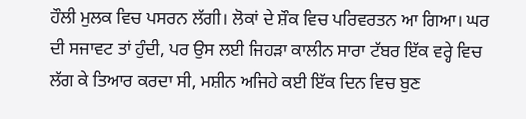ਹੌਲੀ ਮੁਲਕ ਵਿਚ ਪਸਰਨ ਲੱਗੀ। ਲੋਕਾਂ ਦੇ ਸ਼ੌਕ ਵਿਚ ਪਰਿਵਰਤਨ ਆ ਗਿਆ। ਘਰ ਦੀ ਸਜਾਵਟ ਤਾਂ ਹੁੰਦੀ, ਪਰ ਉਸ ਲਈ ਜਿਹੜਾ ਕਾਲੀਨ ਸਾਰਾ ਟੱਬਰ ਇੱਕ ਵਰ੍ਹੇ ਵਿਚ ਲੱਗ ਕੇ ਤਿਆਰ ਕਰਦਾ ਸੀ, ਮਸ਼ੀਨ ਅਜਿਹੇ ਕਈ ਇੱਕ ਦਿਨ ਵਿਚ ਬੁਣ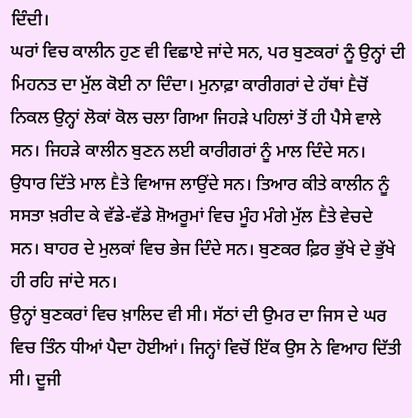ਦਿੰਦੀ।
ਘਰਾਂ ਵਿਚ ਕਾਲੀਨ ਹੁਣ ਵੀ ਵਿਛਾਏ ਜਾਂਦੇ ਸਨ, ਪਰ ਬੁਣਕਰਾਂ ਨੂੰ ਉਨ੍ਹਾਂ ਦੀ ਮਿਹਨਤ ਦਾ ਮੁੱਲ ਕੋਈ ਨਾ ਦਿੰਦਾ। ਮੁਨਾਫ਼ਾ ਕਾਰੀਗਰਾਂ ਦੇ ਹੱਥਾਂ Ḕਚੋਂ ਨਿਕਲ ਉਨ੍ਹਾਂ ਲੋਕਾਂ ਕੋਲ ਚਲਾ ਗਿਆ ਜਿਹੜੇ ਪਹਿਲਾਂ ਤੋਂ ਹੀ ਪੈਸੇ ਵਾਲੇ ਸਨ। ਜਿਹੜੇ ਕਾਲੀਨ ਬੁਣਨ ਲਈ ਕਾਰੀਗਰਾਂ ਨੂੰ ਮਾਲ ਦਿੰਦੇ ਸਨ। ਉਧਾਰ ਦਿੱਤੇ ਮਾਲ Ḕਤੇ ਵਿਆਜ ਲਾਉਂਦੇ ਸਨ। ਤਿਆਰ ਕੀਤੇ ਕਾਲੀਨ ਨੂੰ ਸਸਤਾ ਖ਼ਰੀਦ ਕੇ ਵੱਡੇ-ਵੱਡੇ ਸ਼ੋਅਰੂਮਾਂ ਵਿਚ ਮੂੰਹ ਮੰਗੇ ਮੁੱਲ Ḕਤੇ ਵੇਚਦੇ ਸਨ। ਬਾਹਰ ਦੇ ਮੁਲਕਾਂ ਵਿਚ ਭੇਜ ਦਿੰਦੇ ਸਨ। ਬੁਣਕਰ ਫ਼ਿਰ ਭੁੱਖੇ ਦੇ ਭੁੱਖੇ ਹੀ ਰਹਿ ਜਾਂਦੇ ਸਨ।
ਉਨ੍ਹਾਂ ਬੁਣਕਰਾਂ ਵਿਚ ਖ਼ਾਲਿਦ ਵੀ ਸੀ। ਸੱਠਾਂ ਦੀ ਉਮਰ ਦਾ ਜਿਸ ਦੇ ਘਰ ਵਿਚ ਤਿੰਨ ਧੀਆਂ ਪੈਦਾ ਹੋਈਆਂ। ਜਿਨ੍ਹਾਂ ਵਿਚੋਂ ਇੱਕ ਉਸ ਨੇ ਵਿਆਹ ਦਿੱਤੀ ਸੀ। ਦੂਜੀ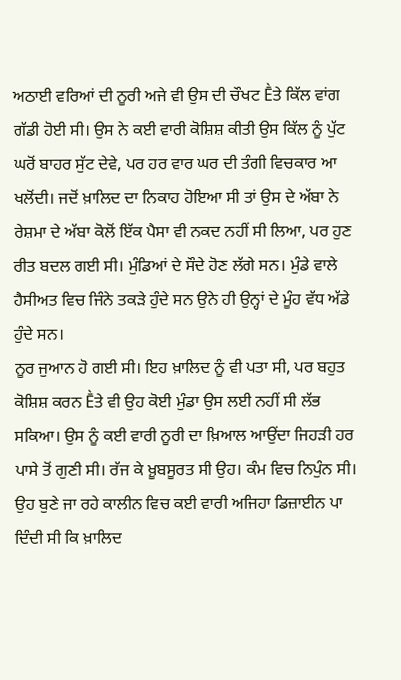ਅਠਾਈ ਵਰਿਆਂ ਦੀ ਨੂਰੀ ਅਜੇ ਵੀ ਉਸ ਦੀ ਚੌਖਟ Ḕਤੇ ਕਿੱਲ ਵਾਂਗ ਗੱਡੀ ਹੋਈ ਸੀ। ਉਸ ਨੇ ਕਈ ਵਾਰੀ ਕੋਸ਼ਿਸ਼ ਕੀਤੀ ਉਸ ਕਿੱਲ ਨੂੰ ਪੁੱਟ ਘਰੋਂ ਬਾਹਰ ਸੁੱਟ ਦੇਵੇ, ਪਰ ਹਰ ਵਾਰ ਘਰ ਦੀ ਤੰਗੀ ਵਿਚਕਾਰ ਆ ਖਲੋਂਦੀ। ਜਦੋਂ ਖ਼ਾਲਿਦ ਦਾ ਨਿਕਾਹ ਹੋਇਆ ਸੀ ਤਾਂ ਉਸ ਦੇ ਅੱਬਾ ਨੇ ਰੇਸ਼ਮਾ ਦੇ ਅੱਬਾ ਕੋਲੋਂ ਇੱਕ ਪੈਸਾ ਵੀ ਨਕਦ ਨਹੀਂ ਸੀ ਲਿਆ, ਪਰ ਹੁਣ ਰੀਤ ਬਦਲ ਗਈ ਸੀ। ਮੁੰਡਿਆਂ ਦੇ ਸੌਦੇ ਹੋਣ ਲੱਗੇ ਸਨ। ਮੁੰਡੇ ਵਾਲੇ ਹੈਸੀਅਤ ਵਿਚ ਜਿੰਨੇ ਤਕੜੇ ਹੁੰਦੇ ਸਨ ਉਨੇ ਹੀ ਉਨ੍ਹਾਂ ਦੇ ਮੂੰਹ ਵੱਧ ਅੱਡੇ ਹੁੰਦੇ ਸਨ।
ਨੂਰ ਜੁਆਨ ਹੋ ਗਈ ਸੀ। ਇਹ ਖ਼ਾਲਿਦ ਨੂੰ ਵੀ ਪਤਾ ਸੀ, ਪਰ ਬਹੁਤ ਕੋਸ਼ਿਸ਼ ਕਰਨ Ḕਤੇ ਵੀ ਉਹ ਕੋਈ ਮੁੰਡਾ ਉਸ ਲਈ ਨਹੀਂ ਸੀ ਲੱਭ ਸਕਿਆ। ਉਸ ਨੂੰ ਕਈ ਵਾਰੀ ਨੂਰੀ ਦਾ ਖ਼ਿਆਲ ਆਉਂਦਾ ਜਿਹੜੀ ਹਰ ਪਾਸੇ ਤੋਂ ਗੁਣੀ ਸੀ। ਰੱਜ ਕੇ ਖ਼ੂਬਸੂਰਤ ਸੀ ਉਹ। ਕੰਮ ਵਿਚ ਨਿਪੁੰਨ ਸੀ। ਉਹ ਬੁਣੇ ਜਾ ਰਹੇ ਕਾਲੀਨ ਵਿਚ ਕਈ ਵਾਰੀ ਅਜਿਹਾ ਡਿਜ਼ਾਈਨ ਪਾ ਦਿੰਦੀ ਸੀ ਕਿ ਖ਼ਾਲਿਦ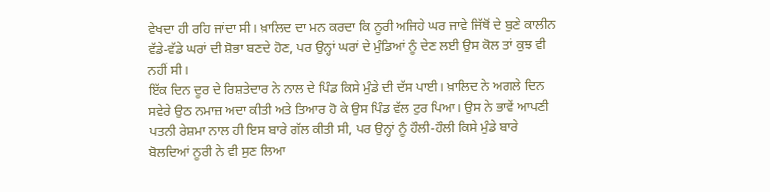ਵੇਖਦਾ ਹੀ ਰਹਿ ਜਾਂਦਾ ਸੀ। ਖ਼ਾਲਿਦ ਦਾ ਮਨ ਕਰਦਾ ਕਿ ਨੂਰੀ ਅਜਿਹੇ ਘਰ ਜਾਵੇ ਜਿੱਥੋਂ ਦੇ ਬੁਣੇ ਕਾਲੀਨ ਵੱਡੇ-ਵੱਡੇ ਘਰਾਂ ਦੀ ਸ਼ੋਭਾ ਬਣਦੇ ਹੋਣ, ਪਰ ਉਨ੍ਹਾਂ ਘਰਾਂ ਦੇ ਮੁੰਡਿਆਂ ਨੂੰ ਦੇਣ ਲਈ ਉਸ ਕੋਲ ਤਾਂ ਕੁਝ ਵੀ ਨਹੀਂ ਸੀ।
ਇੱਕ ਦਿਨ ਦੂਰ ਦੇ ਰਿਸ਼ਤੇਦਾਰ ਨੇ ਨਾਲ ਦੇ ਪਿੰਡ ਕਿਸੇ ਮੁੰਡੇ ਦੀ ਦੱਸ ਪਾਈ। ਖ਼ਾਲਿਦ ਨੇ ਅਗਲੇ ਦਿਨ ਸਵੇਰੇ ਉਠ ਨਮਾਜ਼ ਅਦਾ ਕੀਤੀ ਅਤੇ ਤਿਆਰ ਹੋ ਕੇ ਉਸ ਪਿੰਡ ਵੱਲ ਟੁਰ ਪਿਆ। ਉਸ ਨੇ ਭਾਵੇਂ ਆਪਣੀ ਪਤਨੀ ਰੇਸ਼ਮਾ ਨਾਲ ਹੀ ਇਸ ਬਾਰੇ ਗੱਲ ਕੀਤੀ ਸੀ, ਪਰ ਉਨ੍ਹਾਂ ਨੂੰ ਹੌਲੀ-ਹੌਲੀ ਕਿਸੇ ਮੁੰਡੇ ਬਾਰੇ ਬੋਲਦਿਆਂ ਨੂਰੀ ਨੇ ਵੀ ਸੁਣ ਲਿਆ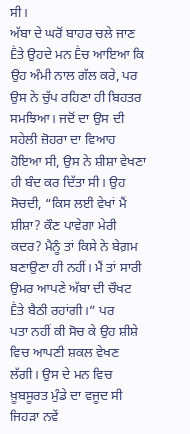ਸੀ।
ਅੱਬਾ ਦੇ ਘਰੋਂ ਬਾਹਰ ਚਲੇ ਜਾਣ Ḕਤੇ ਉਹਦੇ ਮਨ Ḕਚ ਆਇਆ ਕਿ ਉਹ ਅੰਮੀ ਨਾਲ ਗੱਲ ਕਰੇ, ਪਰ ਉਸ ਨੇ ਚੁੱਪ ਰਹਿਣਾ ਹੀ ਬਿਹਤਰ ਸਮਝਿਆ। ਜਦੋਂ ਦਾ ਉਸ ਦੀ ਸਹੇਲੀ ਜ਼ੋਹਰਾ ਦਾ ਵਿਆਹ ਹੋਇਆ ਸੀ, ਉਸ ਨੇ ਸ਼ੀਸ਼ਾ ਵੇਖਣਾ ਹੀ ਬੰਦ ਕਰ ਦਿੱਤਾ ਸੀ। ਉਹ ਸੋਚਦੀ, “ਕਿਸ ਲਈ ਵੇਖਾਂ ਮੈਂ ਸ਼ੀਸ਼ਾ? ਕੌਣ ਪਾਵੇਗਾ ਮੇਰੀ ਕਦਰ? ਮੈਨੂੰ ਤਾਂ ਕਿਸੇ ਨੇ ਬੇਗ਼ਮ ਬਣਾਉਣਾ ਹੀ ਨਹੀਂ। ਮੈਂ ਤਾਂ ਸਾਰੀ ਉਮਰ ਆਪਣੇ ਅੱਬਾ ਦੀ ਚੌਖਟ Ḕਤੇ ਬੈਠੀ ਰਹਾਂਗੀ।” ਪਰ
ਪਤਾ ਨਹੀਂ ਕੀ ਸੋਚ ਕੇ ਉਹ ਸ਼ੀਸ਼ੇ ਵਿਚ ਆਪਣੀ ਸ਼ਕਲ ਵੇਖਣ ਲੱਗੀ। ਉਸ ਦੇ ਮਨ ਵਿਚ ਖ਼ੂਬਸੂਰਤ ਮੁੰਡੇ ਦਾ ਵਜੂਦ ਸੀ ਜਿਹੜਾ ਨਵੇਂ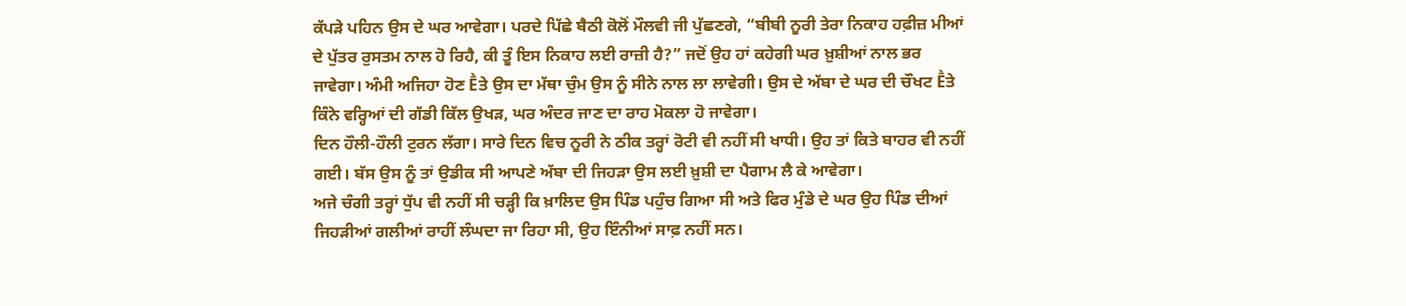ਕੱਪੜੇ ਪਹਿਨ ਉਸ ਦੇ ਘਰ ਆਵੇਗਾ। ਪਰਦੇ ਪਿੱਛੇ ਬੈਠੀ ਕੋਲੋਂ ਮੌਲਵੀ ਜੀ ਪੁੱਛਣਗੇ, “ਬੀਬੀ ਨੂਰੀ ਤੇਰਾ ਨਿਕਾਹ ਹਫ਼ੀਜ਼ ਮੀਆਂ ਦੇ ਪੁੱਤਰ ਰੁਸਤਮ ਨਾਲ ਹੋ ਰਿਹੈ, ਕੀ ਤੂੰ ਇਸ ਨਿਕਾਹ ਲਈ ਰਾਜ਼ੀ ਹੈ?” ਜਦੋਂ ਉਹ ਹਾਂ ਕਹੇਗੀ ਘਰ ਖ਼ੁਸ਼ੀਆਂ ਨਾਲ ਭਰ ਜਾਵੇਗਾ। ਅੰਮੀ ਅਜਿਹਾ ਹੋਣ Ḕਤੇ ਉਸ ਦਾ ਮੱਥਾ ਚੁੰਮ ਉਸ ਨੂੰ ਸੀਨੇ ਨਾਲ ਲਾ ਲਾਵੇਗੀ। ਉਸ ਦੇ ਅੱਬਾ ਦੇ ਘਰ ਦੀ ਚੌਖਟ Ḕਤੇ ਕਿੰਨੇ ਵਰ੍ਹਿਆਂ ਦੀ ਗੱਡੀ ਕਿੱਲ ਉਖੜ, ਘਰ ਅੰਦਰ ਜਾਣ ਦਾ ਰਾਹ ਮੋਕਲਾ ਹੋ ਜਾਵੇਗਾ।
ਦਿਨ ਹੌਲੀ-ਹੌਲੀ ਟੁਰਨ ਲੱਗਾ। ਸਾਰੇ ਦਿਨ ਵਿਚ ਨੂਰੀ ਨੇ ਠੀਕ ਤਰ੍ਹਾਂ ਰੋਟੀ ਵੀ ਨਹੀਂ ਸੀ ਖਾਧੀ। ਉਹ ਤਾਂ ਕਿਤੇ ਬਾਹਰ ਵੀ ਨਹੀਂ ਗਈ। ਬੱਸ ਉਸ ਨੂੰ ਤਾਂ ਉਡੀਕ ਸੀ ਆਪਣੇ ਅੱਬਾ ਦੀ ਜਿਹੜਾ ਉਸ ਲਈ ਖ਼ੁਸ਼ੀ ਦਾ ਪੈਗਾਮ ਲੈ ਕੇ ਆਵੇਗਾ।
ਅਜੇ ਚੰਗੀ ਤਰ੍ਹਾਂ ਧੁੱਪ ਵੀ ਨਹੀਂ ਸੀ ਚੜ੍ਹੀ ਕਿ ਖ਼ਾਲਿਦ ਉਸ ਪਿੰਡ ਪਹੁੰਚ ਗਿਆ ਸੀ ਅਤੇ ਫਿਰ ਮੁੰਡੇ ਦੇ ਘਰ ਉਹ ਪਿੰਡ ਦੀਆਂ ਜਿਹੜੀਆਂ ਗਲੀਆਂ ਰਾਹੀਂ ਲੰਘਦਾ ਜਾ ਰਿਹਾ ਸੀ, ਉਹ ਇੰਨੀਆਂ ਸਾਫ਼ ਨਹੀਂ ਸਨ।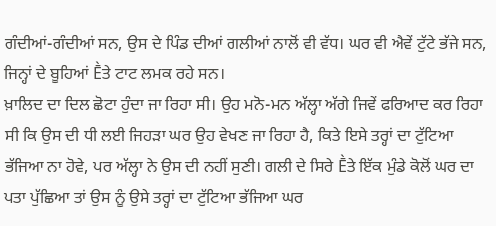ਗੰਦੀਆਂ-ਗੰਦੀਆਂ ਸਨ, ਉਸ ਦੇ ਪਿੰਡ ਦੀਆਂ ਗਲੀਆਂ ਨਾਲੋਂ ਵੀ ਵੱਧ। ਘਰ ਵੀ ਐਵੇਂ ਟੁੱਟੇ ਭੱਜੇ ਸਨ, ਜਿਨ੍ਹਾਂ ਦੇ ਬੂਹਿਆਂ Ḕਤੇ ਟਾਟ ਲਮਕ ਰਹੇ ਸਨ।
ਖ਼ਾਲਿਦ ਦਾ ਦਿਲ ਛੋਟਾ ਹੁੰਦਾ ਜਾ ਰਿਹਾ ਸੀ। ਉਹ ਮਨੋ-ਮਨ ਅੱਲ੍ਹਾ ਅੱਗੇ ਜਿਵੇਂ ਫਰਿਆਦ ਕਰ ਰਿਹਾ ਸੀ ਕਿ ਉਸ ਦੀ ਧੀ ਲਈ ਜਿਹੜਾ ਘਰ ਉਹ ਵੇਖਣ ਜਾ ਰਿਹਾ ਹੈ, ਕਿਤੇ ਇਸੇ ਤਰ੍ਹਾਂ ਦਾ ਟੁੱਟਿਆ ਭੱਜਿਆ ਨਾ ਹੋਵੇ, ਪਰ ਅੱਲ੍ਹਾ ਨੇ ਉਸ ਦੀ ਨਹੀਂ ਸੁਣੀ। ਗਲੀ ਦੇ ਸਿਰੇ Ḕਤੇ ਇੱਕ ਮੁੰਡੇ ਕੋਲੋਂ ਘਰ ਦਾ ਪਤਾ ਪੁੱਛਿਆ ਤਾਂ ਉਸ ਨੂੰ ਉਸੇ ਤਰ੍ਹਾਂ ਦਾ ਟੁੱਟਿਆ ਭੱਜਿਆ ਘਰ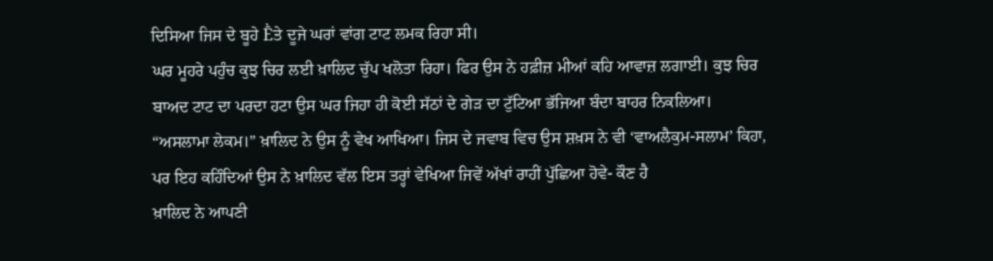ਦਿਸਿਆ ਜਿਸ ਦੇ ਬੂਹੇ Ḕਤੇ ਦੂਜੇ ਘਰਾਂ ਵਾਂਗ ਟਾਟ ਲਮਕ ਰਿਹਾ ਸੀ।
ਘਰ ਮੂਹਰੇ ਪਹੁੰਚ ਕੁਝ ਚਿਰ ਲਈ ਖ਼ਾਲਿਦ ਚੁੱਪ ਖਲੋਤਾ ਰਿਹਾ। ਫਿਰ ਉਸ ਨੇ ਹਫ਼ੀਜ਼ ਮੀਆਂ ਕਹਿ ਆਵਾਜ਼ ਲਗਾਈ। ਕੁਝ ਚਿਰ ਬਾਅਦ ਟਾਟ ਦਾ ਪਰਦਾ ਹਟਾ ਉਸ ਘਰ ਜਿਹਾ ਹੀ ਕੋਈ ਸੱਠਾਂ ਦੇ ਗੇੜ ਦਾ ਟੁੱਟਿਆ ਭੱਜਿਆ ਬੰਦਾ ਬਾਹਰ ਨਿਕਲਿਆ।
“ਅਸਲਾਮਾ ਲੇਕਮ।” ਖ਼ਾਲਿਦ ਨੇ ਉਸ ਨੂੰ ਵੇਖ ਆਖਿਆ। ਜਿਸ ਦੇ ਜਵਾਬ ਵਿਚ ਉਸ ਸ਼ਖ਼ਸ ਨੇ ਵੀ ‘ਵਾਅਲੈਕੁਮ-ਸਲਾਮ’ ਕਿਹਾ, ਪਰ ਇਹ ਕਹਿੰਦਿਆਂ ਉਸ ਨੇ ਖ਼ਾਲਿਦ ਵੱਲ ਇਸ ਤਰ੍ਹਾਂ ਵੇਖਿਆ ਜਿਵੇਂ ਅੱਖਾਂ ਰਾਹੀਂ ਪੁੱਛਿਆ ਹੋਵੇ- ਕੌਣ ਹੈ
ਖ਼ਾਲਿਦ ਨੇ ਆਪਣੀ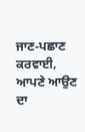ਜਾਣ-ਪਛਾਣ ਕਰਵਾਈ, ਆਪਣੇ ਆਉਣ ਦਾ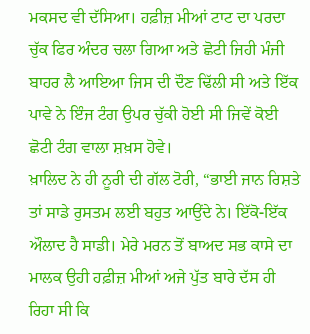ਮਕਸਦ ਵੀ ਦੱਸਿਆ। ਹਫ਼ੀਜ਼ ਮੀਆਂ ਟਾਟ ਦਾ ਪਰਦਾ ਚੁੱਕ ਫਿਰ ਅੰਦਰ ਚਲਾ ਗਿਆ ਅਤੇ ਛੋਟੀ ਜਿਹੀ ਮੰਜੀ ਬਾਹਰ ਲੈ ਆਇਆ ਜਿਸ ਦੀ ਦੌਣ ਢਿੱਲੀ ਸੀ ਅਤੇ ਇੱਕ ਪਾਵੇ ਨੇ ਇੰਜ ਟੰਗ ਉਪਰ ਚੁੱਕੀ ਹੋਈ ਸੀ ਜਿਵੇਂ ਕੋਈ ਛੋਟੀ ਟੰਗ ਵਾਲਾ ਸ਼ਖ਼ਸ ਹੋਵੇ।
ਖ਼ਾਲਿਦ ਨੇ ਹੀ ਨੂਰੀ ਦੀ ਗੱਲ ਟੋਰੀ, “ਭਾਈ ਜਾਨ ਰਿਸ਼ਤੇ ਤਾਂ ਸਾਡੇ ਰੁਸਤਮ ਲਈ ਬਹੁਤ ਆਉਂਦੇ ਨੇ। ਇੱਕੋ-ਇੱਕ ਔਲਾਦ ਹੈ ਸਾਡੀ। ਮੇਰੇ ਮਰਨ ਤੋਂ ਬਾਅਦ ਸਭ ਕਾਸੇ ਦਾ ਮਾਲਕ ਉਹੀ ਹਫ਼ੀਜ਼ ਮੀਆਂ ਅਜੇ ਪੁੱਤ ਬਾਰੇ ਦੱਸ ਹੀ ਰਿਹਾ ਸੀ ਕਿ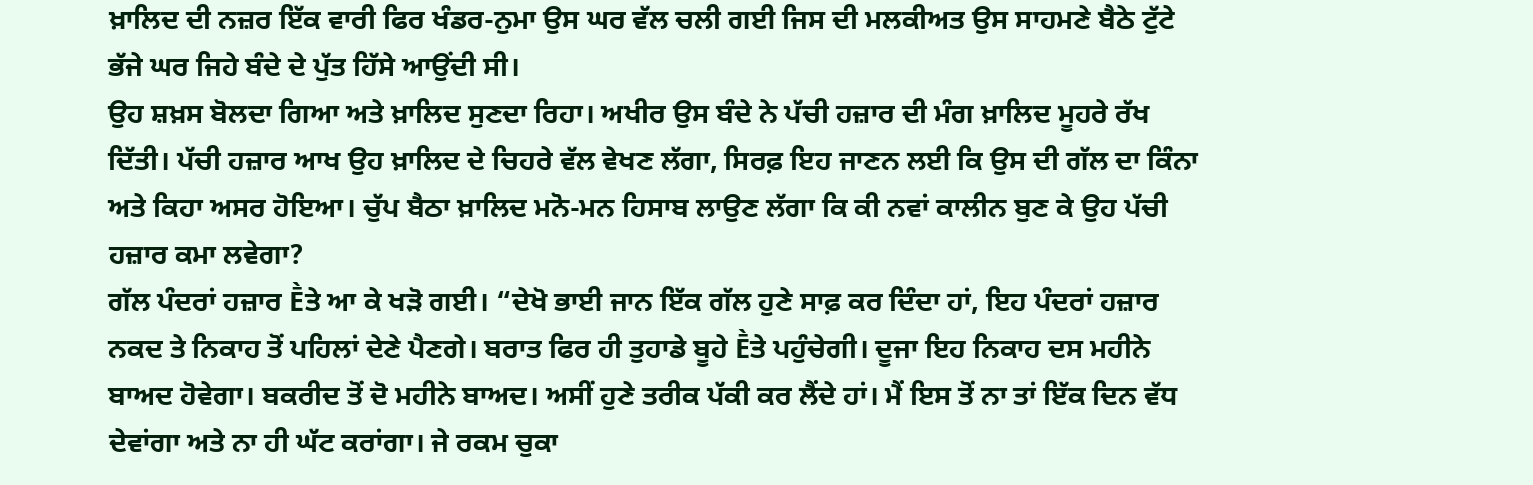ਖ਼ਾਲਿਦ ਦੀ ਨਜ਼ਰ ਇੱਕ ਵਾਰੀ ਫਿਰ ਖੰਡਰ-ਨੁਮਾ ਉਸ ਘਰ ਵੱਲ ਚਲੀ ਗਈ ਜਿਸ ਦੀ ਮਲਕੀਅਤ ਉਸ ਸਾਹਮਣੇ ਬੈਠੇ ਟੁੱਟੇ ਭੱਜੇ ਘਰ ਜਿਹੇ ਬੰਦੇ ਦੇ ਪੁੱਤ ਹਿੱਸੇ ਆਉਂਦੀ ਸੀ।
ਉਹ ਸ਼ਖ਼ਸ ਬੋਲਦਾ ਗਿਆ ਅਤੇ ਖ਼ਾਲਿਦ ਸੁਣਦਾ ਰਿਹਾ। ਅਖੀਰ ਉਸ ਬੰਦੇ ਨੇ ਪੱਚੀ ਹਜ਼ਾਰ ਦੀ ਮੰਗ ਖ਼ਾਲਿਦ ਮੂਹਰੇ ਰੱਖ ਦਿੱਤੀ। ਪੱਚੀ ਹਜ਼ਾਰ ਆਖ ਉਹ ਖ਼ਾਲਿਦ ਦੇ ਚਿਹਰੇ ਵੱਲ ਵੇਖਣ ਲੱਗਾ, ਸਿਰਫ਼ ਇਹ ਜਾਣਨ ਲਈ ਕਿ ਉਸ ਦੀ ਗੱਲ ਦਾ ਕਿੰਨਾ ਅਤੇ ਕਿਹਾ ਅਸਰ ਹੋਇਆ। ਚੁੱਪ ਬੈਠਾ ਖ਼ਾਲਿਦ ਮਨੋ-ਮਨ ਹਿਸਾਬ ਲਾਉਣ ਲੱਗਾ ਕਿ ਕੀ ਨਵਾਂ ਕਾਲੀਨ ਬੁਣ ਕੇ ਉਹ ਪੱਚੀ ਹਜ਼ਾਰ ਕਮਾ ਲਵੇਗਾ?
ਗੱਲ ਪੰਦਰਾਂ ਹਜ਼ਾਰ Ḕਤੇ ਆ ਕੇ ਖੜੋ ਗਈ। “ਦੇਖੋ ਭਾਈ ਜਾਨ ਇੱਕ ਗੱਲ ਹੁਣੇ ਸਾਫ਼ ਕਰ ਦਿੰਦਾ ਹਾਂ, ਇਹ ਪੰਦਰਾਂ ਹਜ਼ਾਰ ਨਕਦ ਤੇ ਨਿਕਾਹ ਤੋਂ ਪਹਿਲਾਂ ਦੇਣੇ ਪੈਣਗੇ। ਬਰਾਤ ਫਿਰ ਹੀ ਤੁਹਾਡੇ ਬੂਹੇ Ḕਤੇ ਪਹੁੰਚੇਗੀ। ਦੂਜਾ ਇਹ ਨਿਕਾਹ ਦਸ ਮਹੀਨੇ ਬਾਅਦ ਹੋਵੇਗਾ। ਬਕਰੀਦ ਤੋਂ ਦੋ ਮਹੀਨੇ ਬਾਅਦ। ਅਸੀਂ ਹੁਣੇ ਤਰੀਕ ਪੱਕੀ ਕਰ ਲੈਂਦੇ ਹਾਂ। ਮੈਂ ਇਸ ਤੋਂ ਨਾ ਤਾਂ ਇੱਕ ਦਿਨ ਵੱਧ ਦੇਵਾਂਗਾ ਅਤੇ ਨਾ ਹੀ ਘੱਟ ਕਰਾਂਗਾ। ਜੇ ਰਕਮ ਚੁਕਾ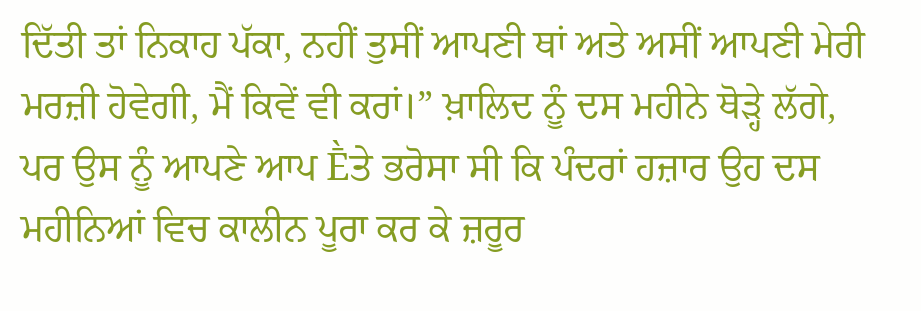ਦਿੱਤੀ ਤਾਂ ਨਿਕਾਹ ਪੱਕਾ, ਨਹੀਂ ਤੁਸੀਂ ਆਪਣੀ ਥਾਂ ਅਤੇ ਅਸੀਂ ਆਪਣੀ ਮੇਰੀ ਮਰਜ਼ੀ ਹੋਵੇਗੀ, ਮੈਂ ਕਿਵੇਂ ਵੀ ਕਰਾਂ।” ਖ਼ਾਲਿਦ ਨੂੰ ਦਸ ਮਹੀਨੇ ਥੋੜ੍ਹੇ ਲੱਗੇ, ਪਰ ਉਸ ਨੂੰ ਆਪਣੇ ਆਪ Ḕਤੇ ਭਰੋਸਾ ਸੀ ਕਿ ਪੰਦਰਾਂ ਹਜ਼ਾਰ ਉਹ ਦਸ ਮਹੀਨਿਆਂ ਵਿਚ ਕਾਲੀਨ ਪੂਰਾ ਕਰ ਕੇ ਜ਼ਰੂਰ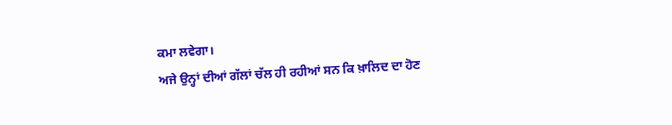ਕਮਾ ਲਵੇਗਾ।
ਅਜੇ ਉਨ੍ਹਾਂ ਦੀਆਂ ਗੱਲਾਂ ਚੱਲ ਹੀ ਰਹੀਆਂ ਸਨ ਕਿ ਖ਼ਾਲਿਦ ਦਾ ਹੋਣ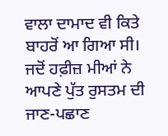ਵਾਲਾ ਦਾਮਾਦ ਵੀ ਕਿਤੇ ਬਾਹਰੋਂ ਆ ਗਿਆ ਸੀ। ਜਦੋਂ ਹਫ਼ੀਜ਼ ਮੀਆਂ ਨੇ ਆਪਣੇ ਪੁੱਤ ਰੁਸਤਮ ਦੀ ਜਾਣ-ਪਛਾਣ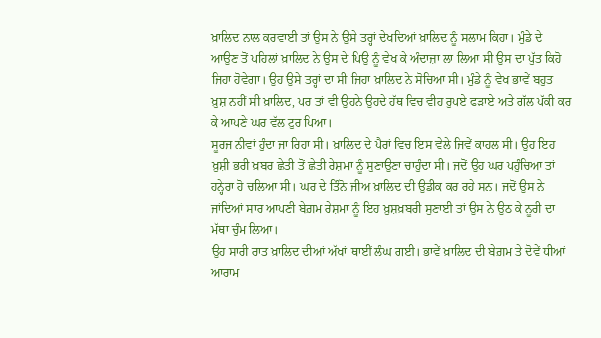ਖ਼ਾਲਿਦ ਨਾਲ ਕਰਵਾਈ ਤਾਂ ਉਸ ਨੇ ਉਸੇ ਤਰ੍ਹਾਂ ਦੇਖਦਿਆਂ ਖ਼ਾਲਿਦ ਨੂੰ ਸਲਾਮ ਕਿਹਾ। ਮੁੰਡੇ ਦੇ ਆਉਣ ਤੋਂ ਪਹਿਲਾਂ ਖ਼ਾਲਿਦ ਨੇ ਉਸ ਦੇ ਪਿਉ ਨੂੰ ਵੇਖ ਕੇ ਅੰਦਾਜ਼ਾ ਲਾ ਲਿਆ ਸੀ ਉਸ ਦਾ ਪੁੱਤ ਕਿਹੋ ਜਿਹਾ ਹੋਵੇਗਾ। ਉਹ ਉਸੇ ਤਰ੍ਹਾਂ ਦਾ ਸੀ ਜਿਹਾ ਖ਼ਾਲਿਦ ਨੇ ਸੋਚਿਆ ਸੀ। ਮੁੰਡੇ ਨੂੰ ਵੇਖ ਭਾਵੇਂ ਬਹੁਤ ਖ਼ੁਸ਼ ਨਹੀਂ ਸੀ ਖ਼ਾਲਿਦ, ਪਰ ਤਾਂ ਵੀ ਉਹਨੇ ਉਹਦੇ ਹੱਥ ਵਿਚ ਵੀਹ ਰੁਪਏ ਫੜਾਏ ਅਤੇ ਗੱਲ ਪੱਕੀ ਕਰ ਕੇ ਆਪਣੇ ਘਰ ਵੱਲ ਟੁਰ ਪਿਆ।
ਸੂਰਜ ਨੀਵਾਂ ਹੁੰਦਾ ਜਾ ਰਿਹਾ ਸੀ। ਖ਼ਾਲਿਦ ਦੇ ਪੈਰਾਂ ਵਿਚ ਇਸ ਵੇਲੇ ਜਿਵੇਂ ਕਾਹਲ ਸੀ। ਉਹ ਇਹ ਖ਼ੁਸ਼ੀ ਭਰੀ ਖ਼ਬਰ ਛੇਤੀ ਤੋਂ ਛੇਤੀ ਰੇਸ਼ਮਾ ਨੂੰ ਸੁਣਾਉਣਾ ਚਾਹੁੰਦਾ ਸੀ। ਜਦੋਂ ਉਹ ਘਰ ਪਹੁੰਚਿਆ ਤਾਂ ਹਨ੍ਹੇਰਾ ਹੋ ਚਲਿਆ ਸੀ। ਘਰ ਦੇ ਤਿੰਨੋ ਜੀਅ ਖ਼ਾਲਿਦ ਦੀ ਉਡੀਕ ਕਰ ਰਹੇ ਸਨ। ਜਦੋਂ ਉਸ ਨੇ ਜਾਂਦਿਆਂ ਸਾਰ ਆਪਣੀ ਬੇਗ਼ਮ ਰੇਸ਼ਮਾ ਨੂੰ ਇਹ ਖ਼ੁਸ਼ਖ਼ਬਰੀ ਸੁਣਾਈ ਤਾਂ ਉਸ ਨੇ ਉਠ ਕੇ ਨੂਰੀ ਦਾ ਮੱਥਾ ਚੁੰਮ ਲਿਆ।
ਉਹ ਸਾਰੀ ਰਾਤ ਖ਼ਾਲਿਦ ਦੀਆਂ ਅੱਖਾਂ ਥਾਈਂ ਲੰਘ ਗਈ। ਭਾਵੇਂ ਖ਼ਾਲਿਦ ਦੀ ਬੇਗ਼ਮ ਤੇ ਦੋਵੇਂ ਧੀਆਂ ਆਰਾਮ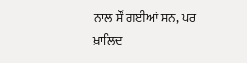ਨਾਲ ਸੌਂ ਗਈਆਂ ਸਨ, ਪਰ ਖ਼ਾਲਿਦ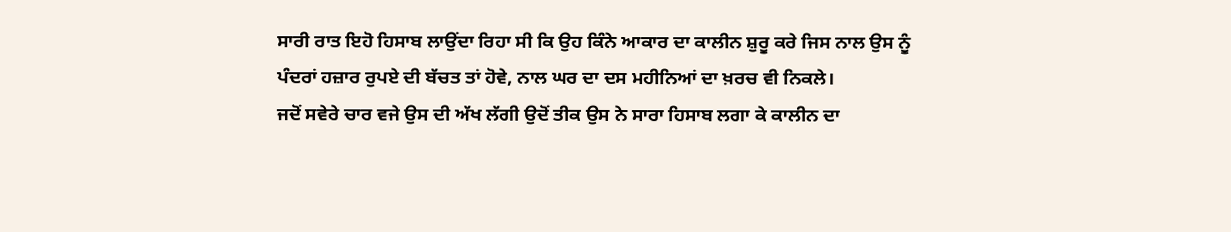ਸਾਰੀ ਰਾਤ ਇਹੋ ਹਿਸਾਬ ਲਾਉਂਦਾ ਰਿਹਾ ਸੀ ਕਿ ਉਹ ਕਿੰਨੇ ਆਕਾਰ ਦਾ ਕਾਲੀਨ ਸ਼ੁਰੂ ਕਰੇ ਜਿਸ ਨਾਲ ਉਸ ਨੂੰ ਪੰਦਰਾਂ ਹਜ਼ਾਰ ਰੁਪਏ ਦੀ ਬੱਚਤ ਤਾਂ ਹੋਵੇ, ਨਾਲ ਘਰ ਦਾ ਦਸ ਮਹੀਨਿਆਂ ਦਾ ਖ਼ਰਚ ਵੀ ਨਿਕਲੇ।
ਜਦੋਂ ਸਵੇਰੇ ਚਾਰ ਵਜੇ ਉਸ ਦੀ ਅੱਖ ਲੱਗੀ ਉਦੋਂ ਤੀਕ ਉਸ ਨੇ ਸਾਰਾ ਹਿਸਾਬ ਲਗਾ ਕੇ ਕਾਲੀਨ ਦਾ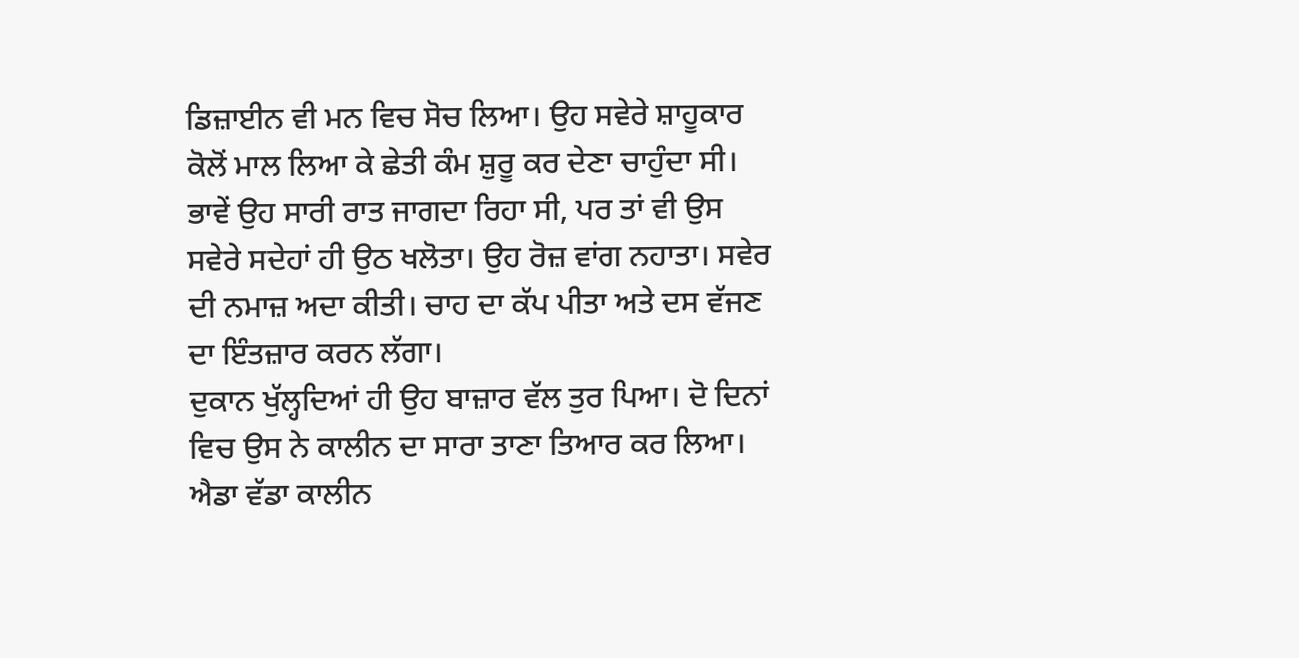ਡਿਜ਼ਾਈਨ ਵੀ ਮਨ ਵਿਚ ਸੋਚ ਲਿਆ। ਉਹ ਸਵੇਰੇ ਸ਼ਾਹੂਕਾਰ ਕੋਲੋਂ ਮਾਲ ਲਿਆ ਕੇ ਛੇਤੀ ਕੰਮ ਸ਼ੁਰੂ ਕਰ ਦੇਣਾ ਚਾਹੁੰਦਾ ਸੀ। ਭਾਵੇਂ ਉਹ ਸਾਰੀ ਰਾਤ ਜਾਗਦਾ ਰਿਹਾ ਸੀ, ਪਰ ਤਾਂ ਵੀ ਉਸ ਸਵੇਰੇ ਸਦੇਹਾਂ ਹੀ ਉਠ ਖਲੋਤਾ। ਉਹ ਰੋਜ਼ ਵਾਂਗ ਨਹਾਤਾ। ਸਵੇਰ ਦੀ ਨਮਾਜ਼ ਅਦਾ ਕੀਤੀ। ਚਾਹ ਦਾ ਕੱਪ ਪੀਤਾ ਅਤੇ ਦਸ ਵੱਜਣ ਦਾ ਇੰਤਜ਼ਾਰ ਕਰਨ ਲੱਗਾ।
ਦੁਕਾਨ ਖੁੱਲ੍ਹਦਿਆਂ ਹੀ ਉਹ ਬਾਜ਼ਾਰ ਵੱਲ ਤੁਰ ਪਿਆ। ਦੋ ਦਿਨਾਂ ਵਿਚ ਉਸ ਨੇ ਕਾਲੀਨ ਦਾ ਸਾਰਾ ਤਾਣਾ ਤਿਆਰ ਕਰ ਲਿਆ। ਐਡਾ ਵੱਡਾ ਕਾਲੀਨ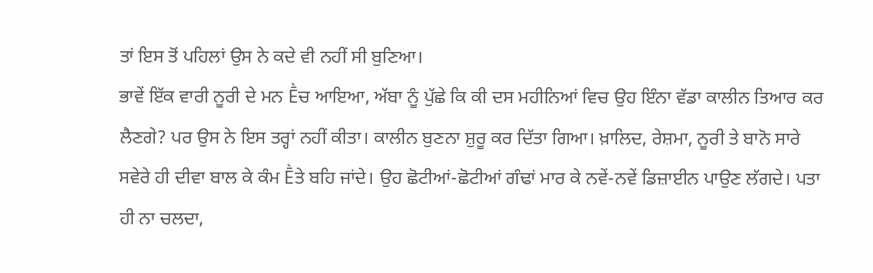ਤਾਂ ਇਸ ਤੋਂ ਪਹਿਲਾਂ ਉਸ ਨੇ ਕਦੇ ਵੀ ਨਹੀਂ ਸੀ ਬੁਣਿਆ।
ਭਾਵੇਂ ਇੱਕ ਵਾਰੀ ਨੂਰੀ ਦੇ ਮਨ Ḕਚ ਆਇਆ, ਅੱਬਾ ਨੂੰ ਪੁੱਛੇ ਕਿ ਕੀ ਦਸ ਮਹੀਨਿਆਂ ਵਿਚ ਉਹ ਇੰਨਾ ਵੱਡਾ ਕਾਲੀਨ ਤਿਆਰ ਕਰ ਲੈਣਗੇ? ਪਰ ਉਸ ਨੇ ਇਸ ਤਰ੍ਹਾਂ ਨਹੀਂ ਕੀਤਾ। ਕਾਲੀਨ ਬੁਣਨਾ ਸ਼ੁਰੂ ਕਰ ਦਿੱਤਾ ਗਿਆ। ਖ਼ਾਲਿਦ, ਰੇਸ਼ਮਾ, ਨੂਰੀ ਤੇ ਬਾਨੋ ਸਾਰੇ ਸਵੇਰੇ ਹੀ ਦੀਵਾ ਬਾਲ ਕੇ ਕੰਮ Ḕਤੇ ਬਹਿ ਜਾਂਦੇ। ਉਹ ਛੋਟੀਆਂ-ਛੋਟੀਆਂ ਗੰਢਾਂ ਮਾਰ ਕੇ ਨਵੇਂ-ਨਵੇਂ ਡਿਜ਼ਾਈਨ ਪਾਉਣ ਲੱਗਦੇ। ਪਤਾ ਹੀ ਨਾ ਚਲਦਾ,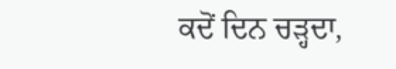ਕਦੋਂ ਦਿਨ ਚੜ੍ਹਦਾ,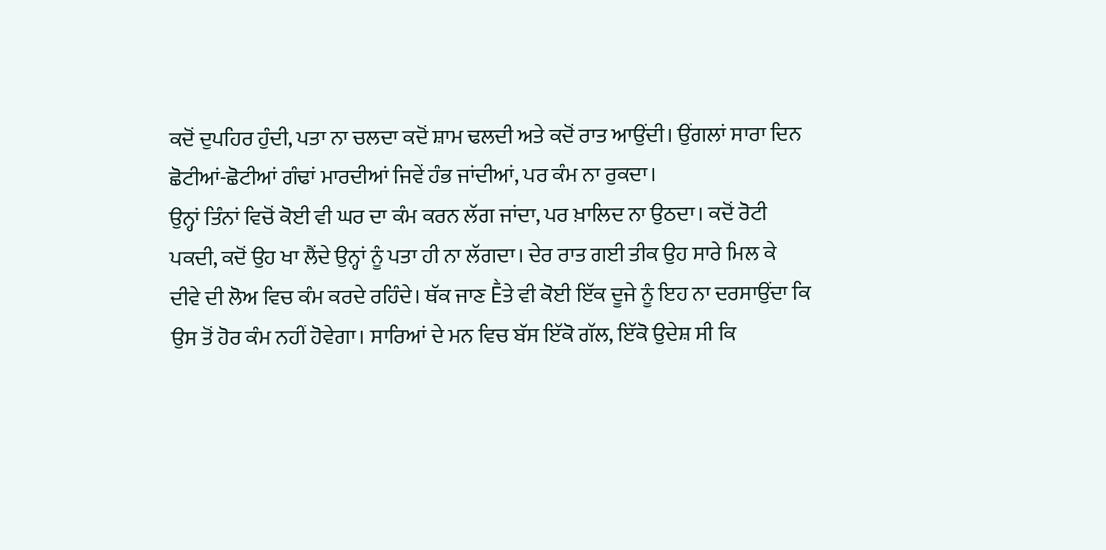ਕਦੋਂ ਦੁਪਹਿਰ ਹੁੰਦੀ, ਪਤਾ ਨਾ ਚਲਦਾ ਕਦੋਂ ਸ਼ਾਮ ਢਲਦੀ ਅਤੇ ਕਦੋਂ ਰਾਤ ਆਉਂਦੀ। ਉਂਗਲਾਂ ਸਾਰਾ ਦਿਨ ਛੋਟੀਆਂ-ਛੋਟੀਆਂ ਗੰਢਾਂ ਮਾਰਦੀਆਂ ਜਿਵੇਂ ਹੰਭ ਜਾਂਦੀਆਂ, ਪਰ ਕੰਮ ਨਾ ਰੁਕਦਾ।
ਉਨ੍ਹਾਂ ਤਿੰਨਾਂ ਵਿਚੋਂ ਕੋਈ ਵੀ ਘਰ ਦਾ ਕੰਮ ਕਰਨ ਲੱਗ ਜਾਂਦਾ, ਪਰ ਖ਼ਾਲਿਦ ਨਾ ਉਠਦਾ। ਕਦੋਂ ਰੋਟੀ ਪਕਦੀ, ਕਦੋਂ ਉਹ ਖਾ ਲੈਂਦੇ ਉਨ੍ਹਾਂ ਨੂੰ ਪਤਾ ਹੀ ਨਾ ਲੱਗਦਾ। ਦੇਰ ਰਾਤ ਗਈ ਤੀਕ ਉਹ ਸਾਰੇ ਮਿਲ ਕੇ ਦੀਵੇ ਦੀ ਲੋਅ ਵਿਚ ਕੰਮ ਕਰਦੇ ਰਹਿੰਦੇ। ਥੱਕ ਜਾਣ Ḕਤੇ ਵੀ ਕੋਈ ਇੱਕ ਦੂਜੇ ਨੂੰ ਇਹ ਨਾ ਦਰਸਾਉਂਦਾ ਕਿ ਉਸ ਤੋਂ ਹੋਰ ਕੰਮ ਨਹੀਂ ਹੋਵੇਗਾ। ਸਾਰਿਆਂ ਦੇ ਮਨ ਵਿਚ ਬੱਸ ਇੱਕੋ ਗੱਲ, ਇੱਕੋ ਉਦੇਸ਼ ਸੀ ਕਿ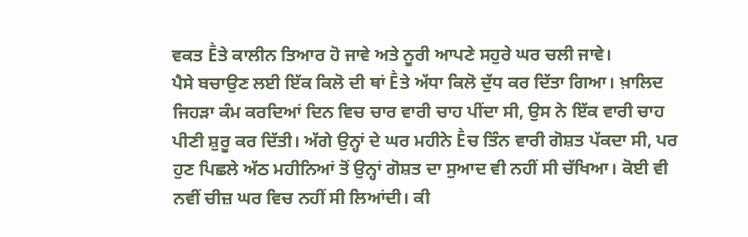ਵਕਤ Ḕਤੇ ਕਾਲੀਨ ਤਿਆਰ ਹੋ ਜਾਵੇ ਅਤੇ ਨੂਰੀ ਆਪਣੇ ਸਹੁਰੇ ਘਰ ਚਲੀ ਜਾਵੇ।
ਪੈਸੇ ਬਚਾਉਣ ਲਈ ਇੱਕ ਕਿਲੋ ਦੀ ਥਾਂ Ḕਤੇ ਅੱਧਾ ਕਿਲੋ ਦੁੱਧ ਕਰ ਦਿੱਤਾ ਗਿਆ। ਖ਼ਾਲਿਦ ਜਿਹੜਾ ਕੰਮ ਕਰਦਿਆਂ ਦਿਨ ਵਿਚ ਚਾਰ ਵਾਰੀ ਚਾਹ ਪੀਂਦਾ ਸੀ, ਉਸ ਨੇ ਇੱਕ ਵਾਰੀ ਚਾਹ ਪੀਣੀ ਸ਼ੁਰੂ ਕਰ ਦਿੱਤੀ। ਅੱਗੇ ਉਨ੍ਹਾਂ ਦੇ ਘਰ ਮਹੀਨੇ Ḕਚ ਤਿੰਨ ਵਾਰੀ ਗੋਸ਼ਤ ਪੱਕਦਾ ਸੀ, ਪਰ ਹੁਣ ਪਿਛਲੇ ਅੱਠ ਮਹੀਨਿਆਂ ਤੋਂ ਉਨ੍ਹਾਂ ਗੋਸ਼ਤ ਦਾ ਸੁਆਦ ਵੀ ਨਹੀਂ ਸੀ ਚੱਖਿਆ। ਕੋਈ ਵੀ ਨਵੀਂ ਚੀਜ਼ ਘਰ ਵਿਚ ਨਹੀਂ ਸੀ ਲਿਆਂਦੀ। ਕੀ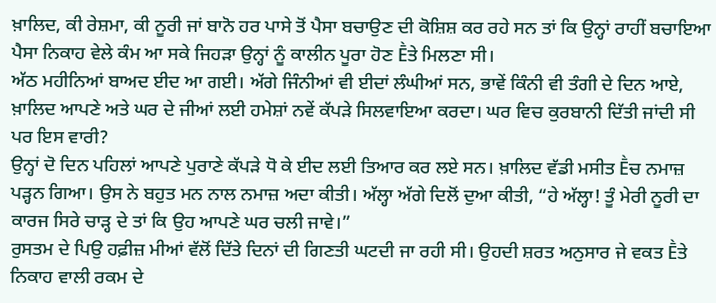ਖ਼ਾਲਿਦ, ਕੀ ਰੇਸ਼ਮਾ, ਕੀ ਨੂਰੀ ਜਾਂ ਬਾਨੋ ਹਰ ਪਾਸੇ ਤੋਂ ਪੈਸਾ ਬਚਾਉਣ ਦੀ ਕੋਸ਼ਿਸ਼ ਕਰ ਰਹੇ ਸਨ ਤਾਂ ਕਿ ਉਨ੍ਹਾਂ ਰਾਹੀਂ ਬਚਾਇਆ ਪੈਸਾ ਨਿਕਾਹ ਵੇਲੇ ਕੰਮ ਆ ਸਕੇ ਜਿਹੜਾ ਉਨ੍ਹਾਂ ਨੂੰ ਕਾਲੀਨ ਪੂਰਾ ਹੋਣ Ḕਤੇ ਮਿਲਣਾ ਸੀ।
ਅੱਠ ਮਹੀਨਿਆਂ ਬਾਅਦ ਈਦ ਆ ਗਈ। ਅੱਗੇ ਜਿੰਨੀਆਂ ਵੀ ਈਦਾਂ ਲੰਘੀਆਂ ਸਨ, ਭਾਵੇਂ ਕਿੰਨੀ ਵੀ ਤੰਗੀ ਦੇ ਦਿਨ ਆਏ, ਖ਼ਾਲਿਦ ਆਪਣੇ ਅਤੇ ਘਰ ਦੇ ਜੀਆਂ ਲਈ ਹਮੇਸ਼ਾਂ ਨਵੇਂ ਕੱਪੜੇ ਸਿਲਵਾਇਆ ਕਰਦਾ। ਘਰ ਵਿਚ ਕੁਰਬਾਨੀ ਦਿੱਤੀ ਜਾਂਦੀ ਸੀ ਪਰ ਇਸ ਵਾਰੀ?
ਉਨ੍ਹਾਂ ਦੋ ਦਿਨ ਪਹਿਲਾਂ ਆਪਣੇ ਪੁਰਾਣੇ ਕੱਪੜੇ ਧੋ ਕੇ ਈਦ ਲਈ ਤਿਆਰ ਕਰ ਲਏ ਸਨ। ਖ਼ਾਲਿਦ ਵੱਡੀ ਮਸੀਤ Ḕਚ ਨਮਾਜ਼ ਪੜ੍ਹਨ ਗਿਆ। ਉਸ ਨੇ ਬਹੁਤ ਮਨ ਨਾਲ ਨਮਾਜ਼ ਅਦਾ ਕੀਤੀ। ਅੱਲ੍ਹਾ ਅੱਗੇ ਦਿਲੋਂ ਦੁਆ ਕੀਤੀ, “ਹੇ ਅੱਲ੍ਹਾ! ਤੂੰ ਮੇਰੀ ਨੂਰੀ ਦਾ ਕਾਰਜ ਸਿਰੇ ਚਾੜ੍ਹ ਦੇ ਤਾਂ ਕਿ ਉਹ ਆਪਣੇ ਘਰ ਚਲੀ ਜਾਵੇ।”
ਰੁਸਤਮ ਦੇ ਪਿਉ ਹਫ਼ੀਜ਼ ਮੀਆਂ ਵੱਲੋਂ ਦਿੱਤੇ ਦਿਨਾਂ ਦੀ ਗਿਣਤੀ ਘਟਦੀ ਜਾ ਰਹੀ ਸੀ। ਉਹਦੀ ਸ਼ਰਤ ਅਨੁਸਾਰ ਜੇ ਵਕਤ Ḕਤੇ ਨਿਕਾਹ ਵਾਲੀ ਰਕਮ ਦੇ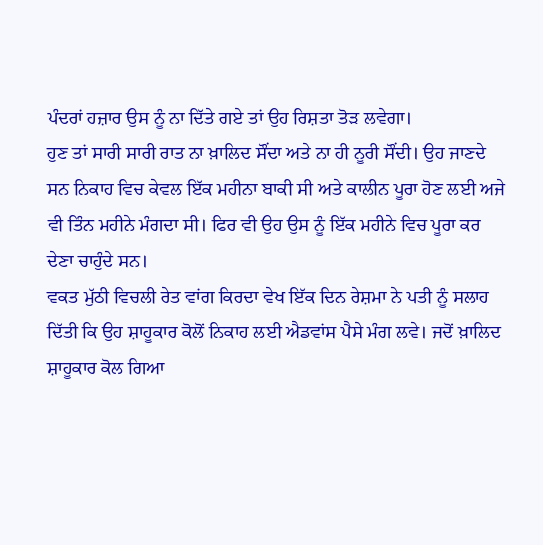ਪੰਦਰਾਂ ਹਜ਼ਾਰ ਉਸ ਨੂੰ ਨਾ ਦਿੱਤੇ ਗਏ ਤਾਂ ਉਹ ਰਿਸ਼ਤਾ ਤੋੜ ਲਵੇਗਾ।
ਹੁਣ ਤਾਂ ਸਾਰੀ ਸਾਰੀ ਰਾਤ ਨਾ ਖ਼ਾਲਿਦ ਸੌਂਦਾ ਅਤੇ ਨਾ ਹੀ ਨੂਰੀ ਸੌਂਦੀ। ਉਹ ਜਾਣਦੇ ਸਨ ਨਿਕਾਹ ਵਿਚ ਕੇਵਲ ਇੱਕ ਮਹੀਨਾ ਬਾਕੀ ਸੀ ਅਤੇ ਕਾਲੀਨ ਪੂਰਾ ਹੋਣ ਲਈ ਅਜੇ ਵੀ ਤਿੰਨ ਮਹੀਨੇ ਮੰਗਦਾ ਸੀ। ਫਿਰ ਵੀ ਉਹ ਉਸ ਨੂੰ ਇੱਕ ਮਹੀਨੇ ਵਿਚ ਪੂਰਾ ਕਰ ਦੇਣਾ ਚਾਹੁੰਦੇ ਸਨ।
ਵਕਤ ਮੁੱਠੀ ਵਿਚਲੀ ਰੇਤ ਵਾਂਗ ਕਿਰਦਾ ਵੇਖ ਇੱਕ ਦਿਨ ਰੇਸ਼ਮਾ ਨੇ ਪਤੀ ਨੂੰ ਸਲਾਹ ਦਿੱਤੀ ਕਿ ਉਹ ਸ਼ਾਹੂਕਾਰ ਕੋਲੋਂ ਨਿਕਾਹ ਲਈ ਐਡਵਾਂਸ ਪੈਸੇ ਮੰਗ ਲਵੇ। ਜਦੋਂ ਖ਼ਾਲਿਦ ਸ਼ਾਹੂਕਾਰ ਕੋਲ ਗਿਆ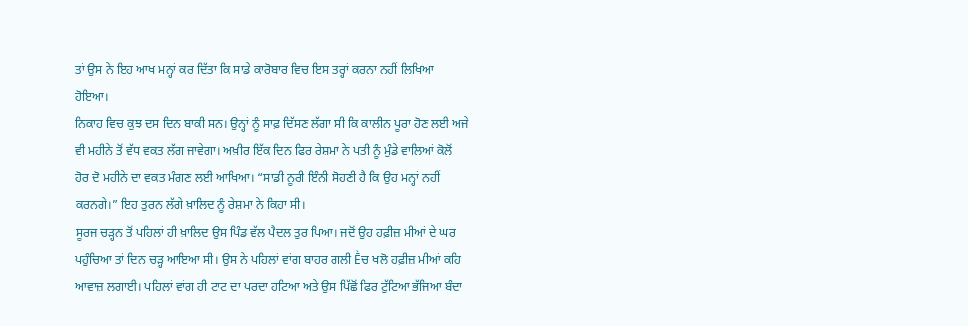ਤਾਂ ਉਸ ਨੇ ਇਹ ਆਖ ਮਨ੍ਹਾਂ ਕਰ ਦਿੱਤਾ ਕਿ ਸਾਡੇ ਕਾਰੋਬਾਰ ਵਿਚ ਇਸ ਤਰ੍ਹਾਂ ਕਰਨਾ ਨਹੀਂ ਲਿਖਿਆ ਹੋਇਆ।
ਨਿਕਾਹ ਵਿਚ ਕੁਝ ਦਸ ਦਿਨ ਬਾਕੀ ਸਨ। ਉਨ੍ਹਾਂ ਨੂੰ ਸਾਫ਼ ਦਿੱਸਣ ਲੱਗਾ ਸੀ ਕਿ ਕਾਲੀਨ ਪੂਰਾ ਹੋਣ ਲਈ ਅਜੇ ਵੀ ਮਹੀਨੇ ਤੋਂ ਵੱਧ ਵਕਤ ਲੱਗ ਜਾਵੇਗਾ। ਅਖ਼ੀਰ ਇੱਕ ਦਿਨ ਫਿਰ ਰੇਸ਼ਮਾ ਨੇ ਪਤੀ ਨੂੰ ਮੁੰਡੇ ਵਾਲਿਆਂ ਕੋਲੋਂ ਹੋਰ ਦੋ ਮਹੀਨੇ ਦਾ ਵਕਤ ਮੰਗਣ ਲਈ ਆਖਿਆ। “ਸਾਡੀ ਨੂਰੀ ਇੰਨੀ ਸੋਹਣੀ ਹੈ ਕਿ ਉਹ ਮਨ੍ਹਾਂ ਨਹੀਂ ਕਰਨਗੇ।” ਇਹ ਤੁਰਨ ਲੱਗੇ ਖ਼ਾਲਿਦ ਨੂੰ ਰੇਸ਼ਮਾ ਨੇ ਕਿਹਾ ਸੀ।
ਸੂਰਜ ਚੜ੍ਹਨ ਤੋਂ ਪਹਿਲਾਂ ਹੀ ਖ਼ਾਲਿਦ ਉਸ ਪਿੰਡ ਵੱਲ ਪੈਦਲ ਤੁਰ ਪਿਆ। ਜਦੋਂ ਉਹ ਹਫ਼ੀਜ਼ ਮੀਆਂ ਦੇ ਘਰ ਪਹੁੰਚਿਆ ਤਾਂ ਦਿਨ ਚੜ੍ਹ ਆਇਆ ਸੀ। ਉਸ ਨੇ ਪਹਿਲਾਂ ਵਾਂਗ ਬਾਹਰ ਗਲੀ Ḕਚ ਖਲੋ ਹਫ਼ੀਜ਼ ਮੀਆਂ ਕਹਿ ਆਵਾਜ਼ ਲਗਾਈ। ਪਹਿਲਾਂ ਵਾਂਗ ਹੀ ਟਾਟ ਦਾ ਪਰਦਾ ਹਟਿਆ ਅਤੇ ਉਸ ਪਿੱਛੋਂ ਫਿਰ ਟੁੱਟਿਆ ਭੱਜਿਆ ਬੰਦਾ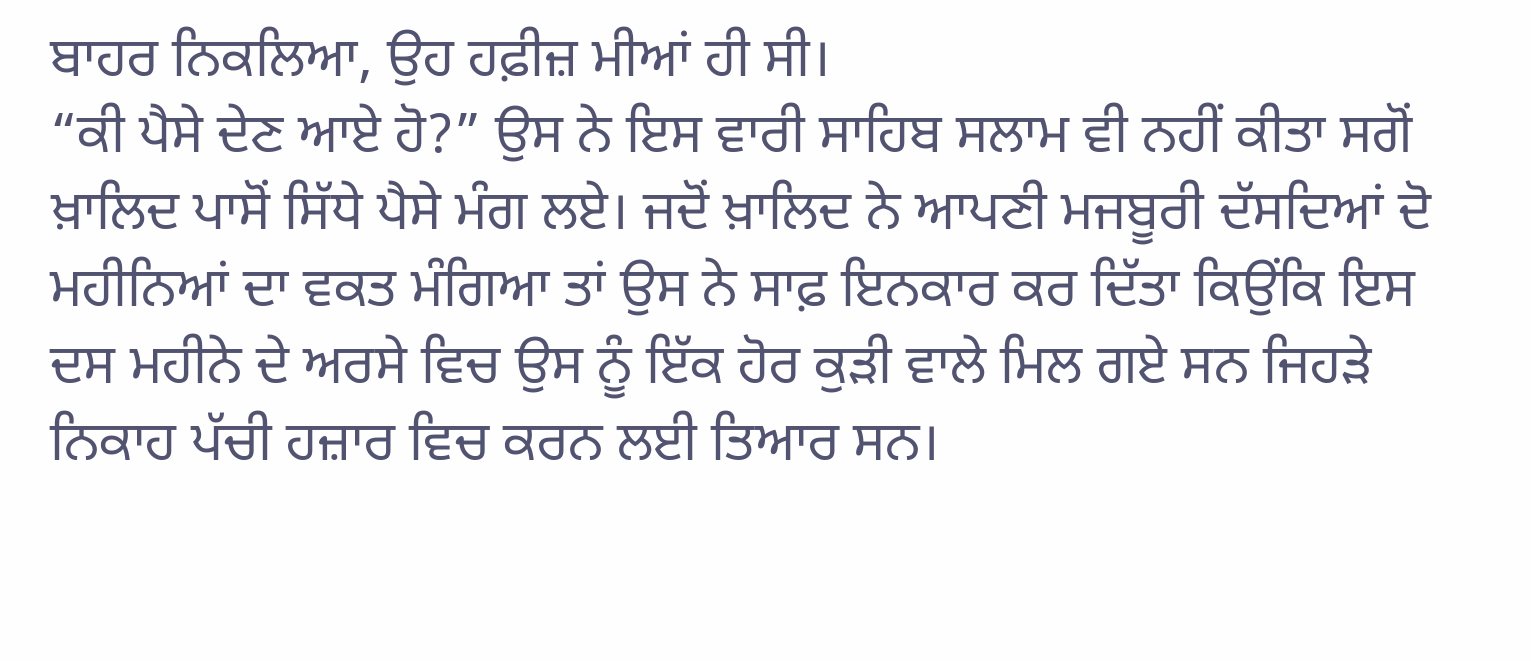ਬਾਹਰ ਨਿਕਲਿਆ, ਉਹ ਹਫ਼ੀਜ਼ ਮੀਆਂ ਹੀ ਸੀ।
“ਕੀ ਪੈਸੇ ਦੇਣ ਆਏ ਹੋ?” ਉਸ ਨੇ ਇਸ ਵਾਰੀ ਸਾਹਿਬ ਸਲਾਮ ਵੀ ਨਹੀਂ ਕੀਤਾ ਸਗੋਂ ਖ਼ਾਲਿਦ ਪਾਸੋਂ ਸਿੱਧੇ ਪੈਸੇ ਮੰਗ ਲਏ। ਜਦੋਂ ਖ਼ਾਲਿਦ ਨੇ ਆਪਣੀ ਮਜਬੂਰੀ ਦੱਸਦਿਆਂ ਦੋ ਮਹੀਨਿਆਂ ਦਾ ਵਕਤ ਮੰਗਿਆ ਤਾਂ ਉਸ ਨੇ ਸਾਫ਼ ਇਨਕਾਰ ਕਰ ਦਿੱਤਾ ਕਿਉਂਕਿ ਇਸ ਦਸ ਮਹੀਨੇ ਦੇ ਅਰਸੇ ਵਿਚ ਉਸ ਨੂੰ ਇੱਕ ਹੋਰ ਕੁੜੀ ਵਾਲੇ ਮਿਲ ਗਏ ਸਨ ਜਿਹੜੇ ਨਿਕਾਹ ਪੱਚੀ ਹਜ਼ਾਰ ਵਿਚ ਕਰਨ ਲਈ ਤਿਆਰ ਸਨ।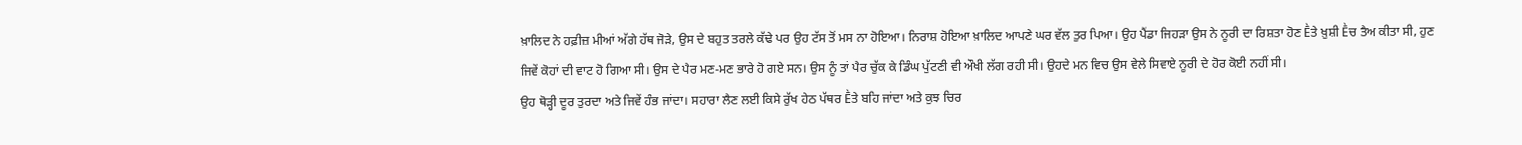ਖ਼ਾਲਿਦ ਨੇ ਹਫ਼ੀਜ਼ ਮੀਆਂ ਅੱਗੇ ਹੱਥ ਜੋੜੇ, ਉਸ ਦੇ ਬਹੁਤ ਤਰਲੇ ਕੱਢੇ ਪਰ ਉਹ ਟੱਸ ਤੋਂ ਮਸ ਨਾ ਹੋਇਆ। ਨਿਰਾਸ਼ ਹੋਇਆ ਖ਼ਾਲਿਦ ਆਪਣੇ ਘਰ ਵੱਲ ਤੁਰ ਪਿਆ। ਉਹ ਪੈਂਡਾ ਜਿਹੜਾ ਉਸ ਨੇ ਨੂਰੀ ਦਾ ਰਿਸ਼ਤਾ ਹੋਣ Ḕਤੇ ਖ਼ੁਸ਼ੀ Ḕਚ ਤੈਅ ਕੀਤਾ ਸੀ, ਹੁਣ ਜਿਵੇਂ ਕੋਹਾਂ ਦੀ ਵਾਟ ਹੋ ਗਿਆ ਸੀ। ਉਸ ਦੇ ਪੈਰ ਮਣ-ਮਣ ਭਾਰੇ ਹੋ ਗਏ ਸਨ। ਉਸ ਨੂੰ ਤਾਂ ਪੈਰ ਚੁੱਕ ਕੇ ਡਿੰਘ ਪੁੱਟਣੀ ਵੀ ਔਖੀ ਲੱਗ ਰਹੀ ਸੀ। ਉਹਦੇ ਮਨ ਵਿਚ ਉਸ ਵੇਲੇ ਸਿਵਾਏ ਨੂਰੀ ਦੇ ਹੋਰ ਕੋਈ ਨਹੀਂ ਸੀ।
ਉਹ ਥੋੜ੍ਹੀ ਦੂਰ ਤੁਰਦਾ ਅਤੇ ਜਿਵੇਂ ਹੰਭ ਜਾਂਦਾ। ਸਹਾਰਾ ਲੈਣ ਲਈ ਕਿਸੇ ਰੁੱਖ ਹੇਠ ਪੱਥਰ Ḕਤੇ ਬਹਿ ਜਾਂਦਾ ਅਤੇ ਕੁਝ ਚਿਰ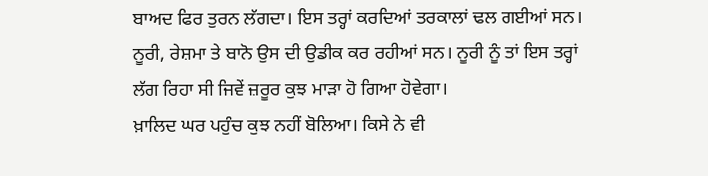ਬਾਅਦ ਫਿਰ ਤੁਰਨ ਲੱਗਦਾ। ਇਸ ਤਰ੍ਹਾਂ ਕਰਦਿਆਂ ਤਰਕਾਲਾਂ ਢਲ ਗਈਆਂ ਸਨ। ਨੂਰੀ, ਰੇਸ਼ਮਾ ਤੇ ਬਾਨੋ ਉਸ ਦੀ ਉਡੀਕ ਕਰ ਰਹੀਆਂ ਸਨ। ਨੂਰੀ ਨੂੰ ਤਾਂ ਇਸ ਤਰ੍ਹਾਂ ਲੱਗ ਰਿਹਾ ਸੀ ਜਿਵੇਂ ਜ਼ਰੂਰ ਕੁਝ ਮਾੜਾ ਹੋ ਗਿਆ ਹੋਵੇਗਾ।
ਖ਼ਾਲਿਦ ਘਰ ਪਹੁੰਚ ਕੁਝ ਨਹੀਂ ਬੋਲਿਆ। ਕਿਸੇ ਨੇ ਵੀ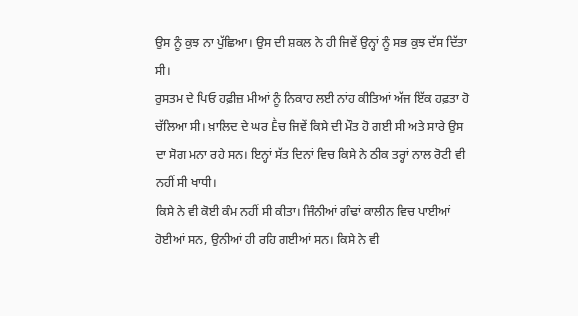ਉਸ ਨੂੰ ਕੁਝ ਨਾ ਪੁੱਛਿਆ। ਉਸ ਦੀ ਸ਼ਕਲ ਨੇ ਹੀ ਜਿਵੇਂ ਉਨ੍ਹਾਂ ਨੂੰ ਸਭ ਕੁਝ ਦੱਸ ਦਿੱਤਾ ਸੀ।
ਰੁਸਤਮ ਦੇ ਪਿਓ ਹਫ਼ੀਜ਼ ਮੀਆਂ ਨੂੰ ਨਿਕਾਹ ਲਈ ਨਾਂਹ ਕੀਤਿਆਂ ਅੱਜ ਇੱਕ ਹਫ਼ਤਾ ਹੋ ਚੱਲਿਆ ਸੀ। ਖ਼ਾਲਿਦ ਦੇ ਘਰ Ḕਚ ਜਿਵੇਂ ਕਿਸੇ ਦੀ ਮੌਤ ਹੋ ਗਈ ਸੀ ਅਤੇ ਸਾਰੇ ਉਸ ਦਾ ਸੋਗ ਮਨਾ ਰਹੇ ਸਨ। ਇਨ੍ਹਾਂ ਸੱਤ ਦਿਨਾਂ ਵਿਚ ਕਿਸੇ ਨੇ ਠੀਕ ਤਰ੍ਹਾਂ ਨਾਲ ਰੋਟੀ ਵੀ ਨਹੀਂ ਸੀ ਖਾਧੀ।
ਕਿਸੇ ਨੇ ਵੀ ਕੋਈ ਕੰਮ ਨਹੀਂ ਸੀ ਕੀਤਾ। ਜਿੰਨੀਆਂ ਗੰਢਾਂ ਕਾਲੀਨ ਵਿਚ ਪਾਈਆਂ ਹੋਈਆਂ ਸਨ, ਉਨੀਆਂ ਹੀ ਰਹਿ ਗਈਆਂ ਸਨ। ਕਿਸੇ ਨੇ ਵੀ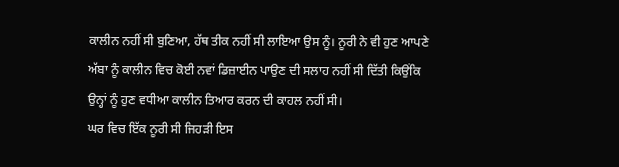ਕਾਲੀਨ ਨਹੀਂ ਸੀ ਬੁਣਿਆ, ਹੱਥ ਤੀਕ ਨਹੀਂ ਸੀ ਲਾਇਆ ਉਸ ਨੂੰ। ਨੂਰੀ ਨੇ ਵੀ ਹੁਣ ਆਪਣੇ ਅੱਬਾ ਨੂੰ ਕਾਲੀਨ ਵਿਚ ਕੋਈ ਨਵਾਂ ਡਿਜ਼ਾਈਨ ਪਾਉਣ ਦੀ ਸਲਾਹ ਨਹੀਂ ਸੀ ਦਿੱਤੀ ਕਿਉਂਕਿ ਉਨ੍ਹਾਂ ਨੂੰ ਹੁਣ ਵਧੀਆ ਕਾਲੀਨ ਤਿਆਰ ਕਰਨ ਦੀ ਕਾਹਲ ਨਹੀਂ ਸੀ।
ਘਰ ਵਿਚ ਇੱਕ ਨੂਰੀ ਸੀ ਜਿਹੜੀ ਇਸ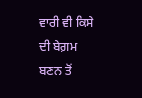ਵਾਰੀ ਵੀ ਕਿਸੇ ਦੀ ਬੇਗ਼ਮ ਬਣਨ ਤੋਂ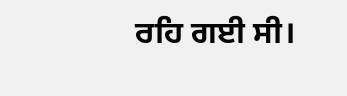ਰਹਿ ਗਈ ਸੀ।